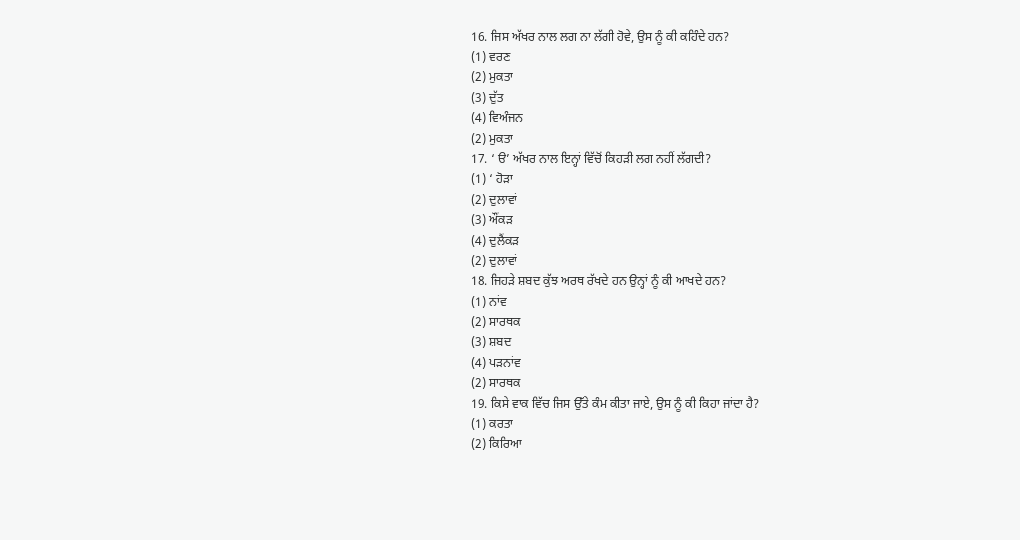16. ਜਿਸ ਅੱਖਰ ਨਾਲ ਲਗ ਨਾ ਲੱਗੀ ਹੋਵੇ, ਉਸ ਨੂੰ ਕੀ ਕਹਿੰਦੇ ਹਨ?
(1) ਵਰਣ
(2) ਮੁਕਤਾ
(3) ਦੁੱਤ
(4) ਵਿਅੰਜਨ
(2) ਮੁਕਤਾ
17. ‘ ੳ’ ਅੱਖਰ ਨਾਲ ਇਨ੍ਹਾਂ ਵਿੱਚੋਂ ਕਿਹੜੀ ਲਗ ਨਹੀਂ ਲੱਗਦੀ?
(1) ‘ ਹੋੜਾ
(2) ਦੁਲਾਵਾਂ
(3) ਔਂਕੜ
(4) ਦੁਲੈਂਕੜ
(2) ਦੁਲਾਵਾਂ
18. ਜਿਹੜੇ ਸ਼ਬਦ ਕੁੱਝ ਅਰਥ ਰੱਖਦੇ ਹਨ ਉਨ੍ਹਾਂ ਨੂੰ ਕੀ ਆਖਦੇ ਹਨ?
(1) ਨਾਂਵ
(2) ਸਾਰਥਕ
(3) ਸ਼ਬਦ
(4) ਪੜਨਾਂਵ
(2) ਸਾਰਥਕ
19. ਕਿਸੇ ਵਾਕ ਵਿੱਚ ਜਿਸ ਉੱਤੇ ਕੰਮ ਕੀਤਾ ਜਾਏ, ਉਸ ਨੂੰ ਕੀ ਕਿਹਾ ਜਾਂਦਾ ਹੈ?
(1) ਕਰਤਾ
(2) ਕਿਰਿਆ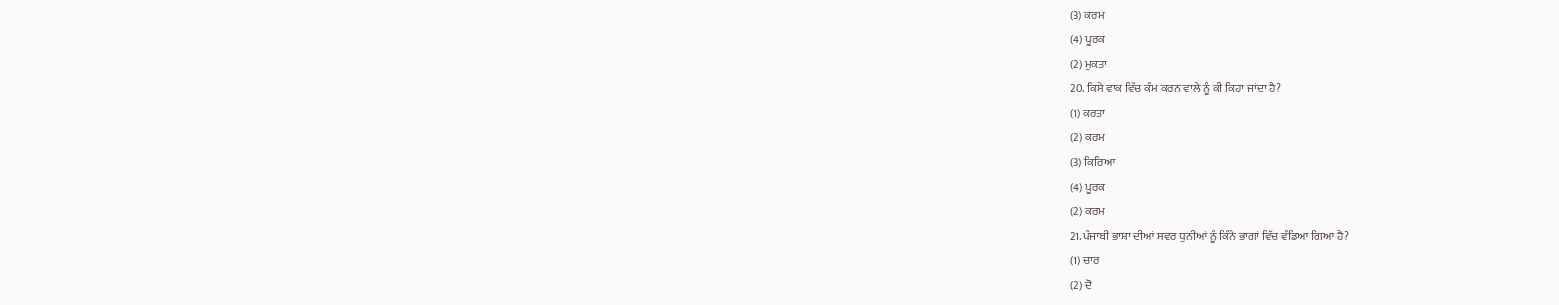(3) ਕਰਮ
(4) ਪੂਰਕ
(2) ਮੁਕਤਾ
20. ਕਿਸੇ ਵਾਕ ਵਿੱਚ ਕੰਮ ਕਰਨ ਵਾਲੇ ਨੂੰ ਕੀ ਕਿਹਾ ਜਾਂਦਾ ਹੈ?
(1) ਕਰਤਾ
(2) ਕਰਮ
(3) ਕਿਰਿਆ
(4) ਪੂਰਕ
(2) ਕਰਮ
21.ਪੰਜਾਬੀ ਭਾਸ਼ਾ ਦੀਆਂ ਸਵਰ ਧੁਨੀਆਂ ਨੂੰ ਕਿੰਨੇ ਭਾਗਾਂ ਵਿੱਚ ਵੰਡਿਆ ਗਿਆ ਹੈ?
(1) ਚਾਰ
(2) ਦੋ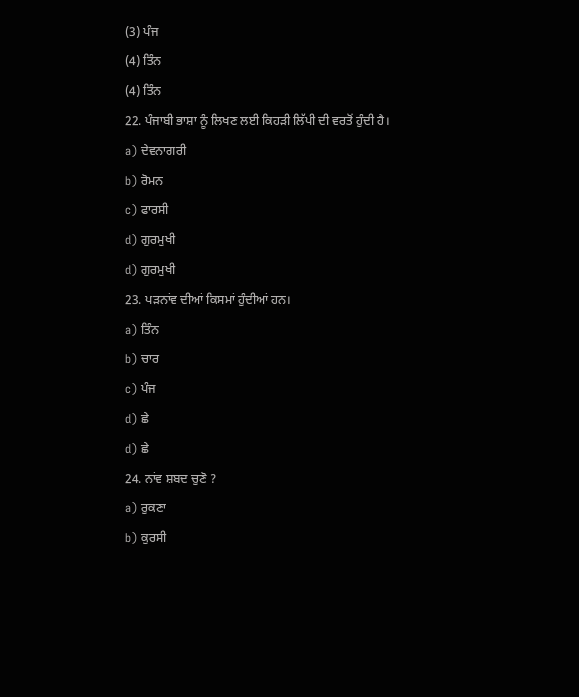(3) ਪੰਜ
(4) ਤਿੰਨ
(4) ਤਿੰਨ
22. ਪੰਜਾਬੀ ਭਾਸ਼ਾ ਨੂੰ ਲਿਖਣ ਲਈ ਕਿਹੜੀ ਲਿੱਪੀ ਦੀ ਵਰਤੋਂ ਹੁੰਦੀ ਹੈ।
a) ਦੇਵਨਾਗਰੀ
b) ਰੋਮਨ
c) ਫਾਰਸੀ
d) ਗੁਰਮੁਖੀ
d) ਗੁਰਮੁਖੀ
23. ਪੜਨਾਂਵ ਦੀਆਂ ਕਿਸਮਾਂ ਹੁੰਦੀਆਂ ਹਨ।
a) ਤਿੰਨ
b) ਚਾਰ
c) ਪੰਜ
d) ਛੇ
d) ਛੇ
24. ਨਾਂਵ ਸ਼ਬਦ ਚੁਣੋ ?
a) ਰੁਕਣਾ
b) ਕੁਰਸੀ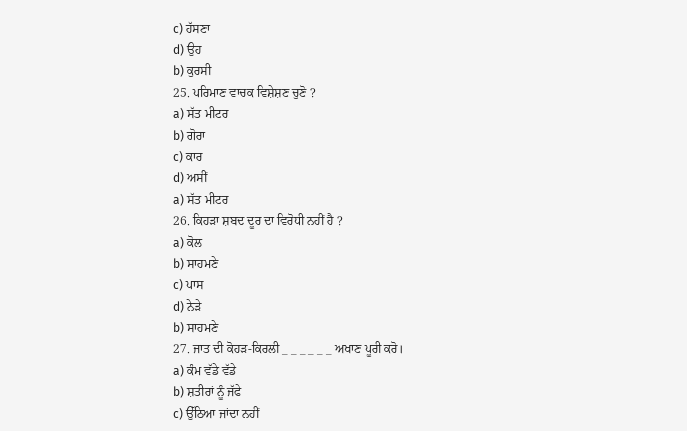c) ਹੱਸਣਾ
d) ਉਹ
b) ਕੁਰਸੀ
25. ਪਰਿਮਾਣ ਵਾਚਕ ਵਿਸ਼ੇਸ਼ਣ ਚੁਣੋ ?
a) ਸੱਤ ਮੀਟਰ
b) ਗੋਰਾ
c) ਕਾਰ
d) ਅਸੀਂ
a) ਸੱਤ ਮੀਟਰ
26. ਕਿਹੜਾ ਸ਼ਬਦ ਦੂਰ ਦਾ ਵਿਰੋਧੀ ਨਹੀਂ ਹੈ ?
a) ਕੋਲ
b) ਸਾਹਮਣੇ
c) ਪਾਸ
d) ਨੇੜੇ
b) ਸਾਹਮਣੇ
27. ਜਾਤ ਦੀ ਕੋਹੜ-ਕਿਰਲੀ _ _ _ _ _ _ ਅਖਾਣ ਪੂਰੀ ਕਰੋ।
a) ਕੰਮ ਵੱਡੇ ਵੱਡੇ
b) ਸ਼ਤੀਰਾਂ ਨੂੰ ਜੱਫੇ
c) ਉੱਠਿਆ ਜਾਂਦਾ ਨਹੀਂ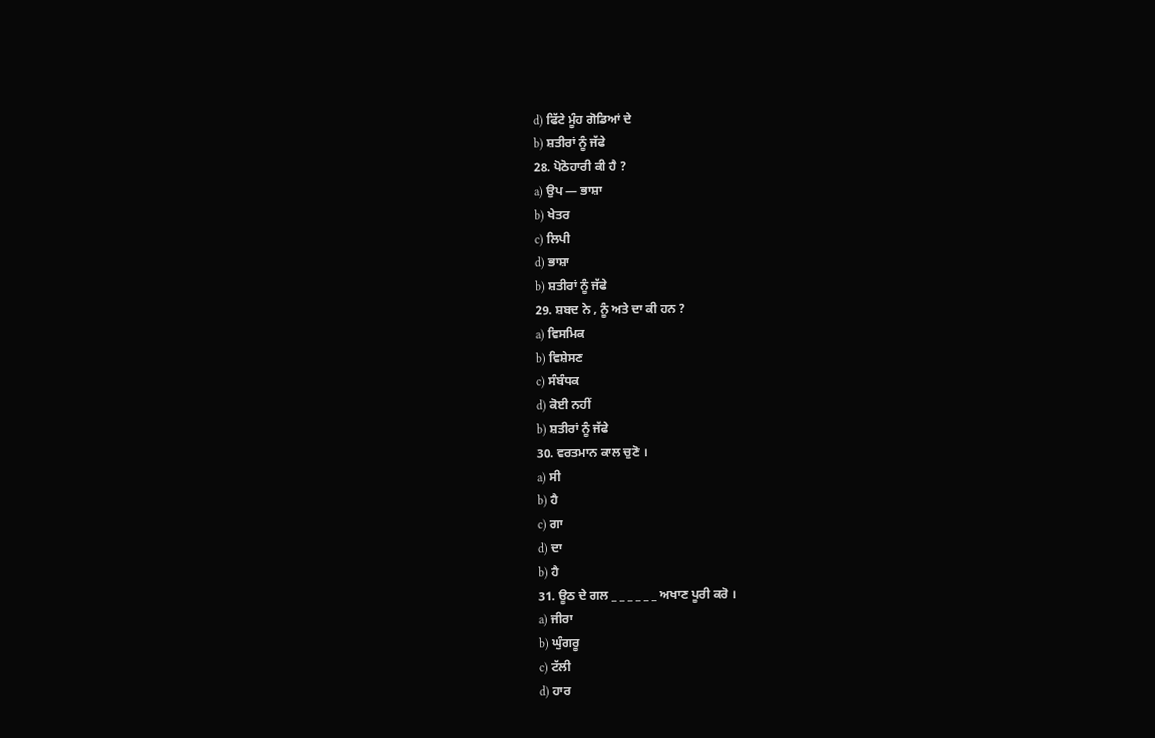d) ਫਿੱਟੇ ਮੂੰਹ ਗੋਡਿਆਂ ਦੇ
b) ਸ਼ਤੀਰਾਂ ਨੂੰ ਜੱਫੇ
28. ਪੋਠੋਹਾਰੀ ਕੀ ਹੈ ?
a) ਉਪ — ਭਾਸ਼ਾ
b) ਖੇਤਰ
c) ਲਿਪੀ
d) ਭਾਸ਼ਾ
b) ਸ਼ਤੀਰਾਂ ਨੂੰ ਜੱਫੇ
29. ਸ਼ਬਦ ਨੇ , ਨੂੰ ਅਤੇ ਦਾ ਕੀ ਹਨ ?
a) ਵਿਸਮਿਕ
b) ਵਿਸ਼ੇਸਣ
c) ਸੰਬੰਧਕ
d) ਕੋਈ ਨਹੀਂ
b) ਸ਼ਤੀਰਾਂ ਨੂੰ ਜੱਫੇ
30. ਵਰਤਮਾਨ ਕਾਲ ਚੁਣੋ ।
a) ਸੀ
b) ਹੈ
c) ਗਾ
d) ਦਾ
b) ਹੈ
31. ਊਠ ਦੇ ਗਲ _ _ _ _ _ _ ਅਖਾਣ ਪੂਰੀ ਕਰੋ ।
a) ਜੀਰਾ
b) ਘੁੰਗਰੂ
c) ਟੱਲੀ
d) ਹਾਰ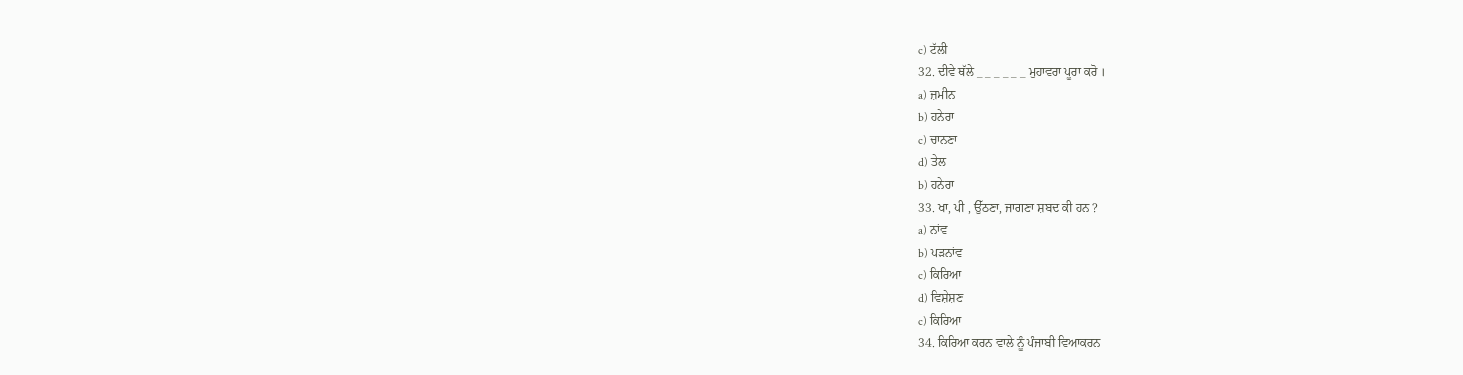c) ਟੱਲੀ
32. ਦੀਵੇ ਥੱਲੇ _ _ _ _ _ _ ਮੁਹਾਵਰਾ ਪੂਰਾ ਕਰੋ ।
a) ਜ਼ਮੀਨ
b) ਹਨੇਰਾ
c) ਚਾਨਣਾ
d) ਤੇਲ
b) ਹਨੇਰਾ
33. ਖਾ, ਪੀ , ਉੱਠਣਾ, ਜਾਗਣਾ ਸ਼ਬਦ ਕੀ ਹਨ ?
a) ਨਾਂਵ
b) ਪੜਨਾਂਵ
c) ਕਿਰਿਆ
d) ਵਿਸ਼ੇਸ਼ਣ
c) ਕਿਰਿਆ
34. ਕਿਰਿਆ ਕਰਨ ਵਾਲੇ ਨੂੰ ਪੰਜਾਬੀ ਵਿਆਕਰਨ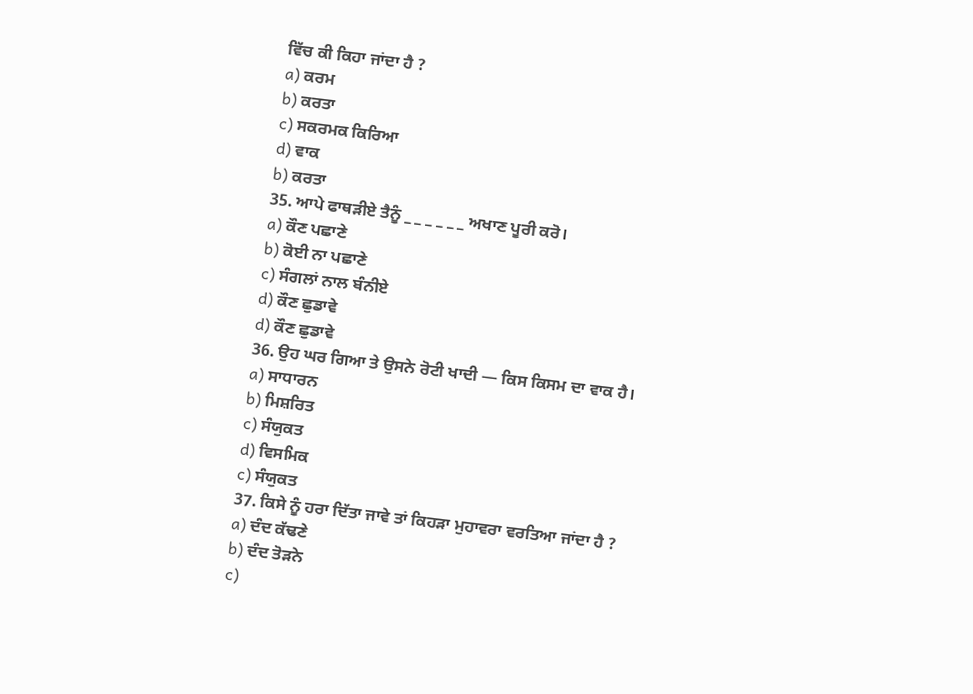ਵਿੱਚ ਕੀ ਕਿਹਾ ਜਾਂਦਾ ਹੈ ?
a) ਕਰਮ
b) ਕਰਤਾ
c) ਸਕਰਮਕ ਕਿਰਿਆ
d) ਵਾਕ
b) ਕਰਤਾ
35. ਆਪੇ ਫਾਥੜੀਏ ਤੈਨੂੰ _ _ _ _ _ _ ਅਖਾਣ ਪੂਰੀ ਕਰੋ।
a) ਕੌਣ ਪਛਾਣੇ
b) ਕੋਈ ਨਾ ਪਛਾਣੇ
c) ਸੰਗਲਾਂ ਨਾਲ ਬੰਨੀਏ
d) ਕੌਣ ਛੁਡਾਵੇ
d) ਕੌਣ ਛੁਡਾਵੇ
36. ਉਹ ਘਰ ਗਿਆ ਤੇ ਉਸਨੇ ਰੋਟੀ ਖਾਦੀ — ਕਿਸ ਕਿਸਮ ਦਾ ਵਾਕ ਹੈ।
a) ਸਾਧਾਰਨ
b) ਮਿਸ਼ਰਿਤ
c) ਸੰਯੁਕਤ
d) ਵਿਸਮਿਕ
c) ਸੰਯੁਕਤ
37. ਕਿਸੇ ਨੂੰ ਹਰਾ ਦਿੱਤਾ ਜਾਵੇ ਤਾਂ ਕਿਹੜਾ ਮੁਹਾਵਰਾ ਵਰਤਿਆ ਜਾਂਦਾ ਹੈ ?
a) ਦੰਦ ਕੱਢਣੇ
b) ਦੰਦ ਤੋੜਨੇ
c)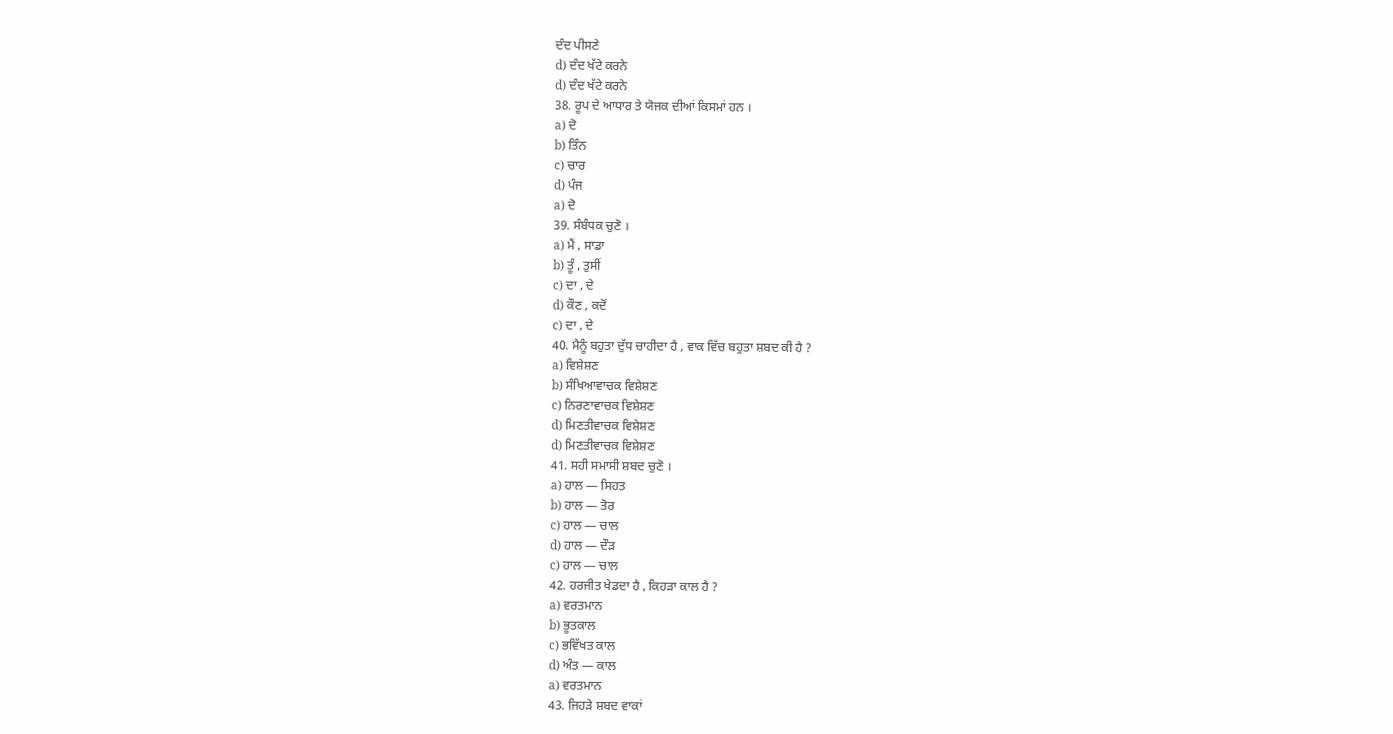ਦੰਦ ਪੀਸਣੇ
d) ਦੰਦ ਖੱਟੇ ਕਰਨੇ
d) ਦੰਦ ਖੱਟੇ ਕਰਨੇ
38. ਰੂਪ ਦੇ ਆਧਾਰ ਤੇ ਯੋਜਕ ਦੀਆਂ ਕਿਸਮਾਂ ਹਨ ।
a) ਦੋ
b) ਤਿੰਨ
c) ਚਾਰ
d) ਪੰਜ
a) ਦੋ
39. ਸੰਬੰਧਕ ਚੁਣੋ ।
a) ਮੈਂ , ਸਾਡਾ
b) ਤੂੰ , ਤੁਸੀਂ
c) ਦਾ , ਦੇ
d) ਕੌਣ , ਕਦੋਂ
c) ਦਾ , ਦੇ
40. ਮੈਨੂੰ ਬਹੁਤਾ ਦੁੱਧ ਚਾਹੀਦਾ ਹੈ , ਵਾਕ ਵਿੱਚ ਬਹੁਤਾ ਸ਼ਬਦ ਕੀ ਹੈ ?
a) ਵਿਸ਼ੇਸ਼ਣ
b) ਸੰਖਿਆਵਾਚਕ ਵਿਸ਼ੇਸ਼ਣ
c) ਨਿਰਣਾਵਾਚਕ ਵਿਸ਼ੇਸ਼ਣ
d) ਮਿਣਤੀਵਾਚਕ ਵਿਸ਼ੇਸ਼ਣ
d) ਮਿਣਤੀਵਾਚਕ ਵਿਸ਼ੇਸ਼ਣ
41. ਸਹੀ ਸਮਾਸੀ ਸ਼ਬਦ ਚੁਣੋ ।
a) ਹਾਲ — ਸਿਹਤ
b) ਹਾਲ — ਤੋਰ
c) ਹਾਲ — ਚਾਲ
d) ਹਾਲ — ਦੌੜ
c) ਹਾਲ — ਚਾਲ
42. ਹਰਜੀਤ ਖੇਡਦਾ ਹੈ , ਕਿਹੜਾ ਕਾਲ ਹੈ ?
a) ਵਰਤਮਾਨ
b) ਭੂਤਕਾਲ
c) ਭਵਿੱਖਤ ਕਾਲ
d) ਅੰਤ — ਕਾਲ
a) ਵਰਤਮਾਨ
43. ਜਿਹੜੇ ਸ਼ਬਦ ਵਾਕਾਂ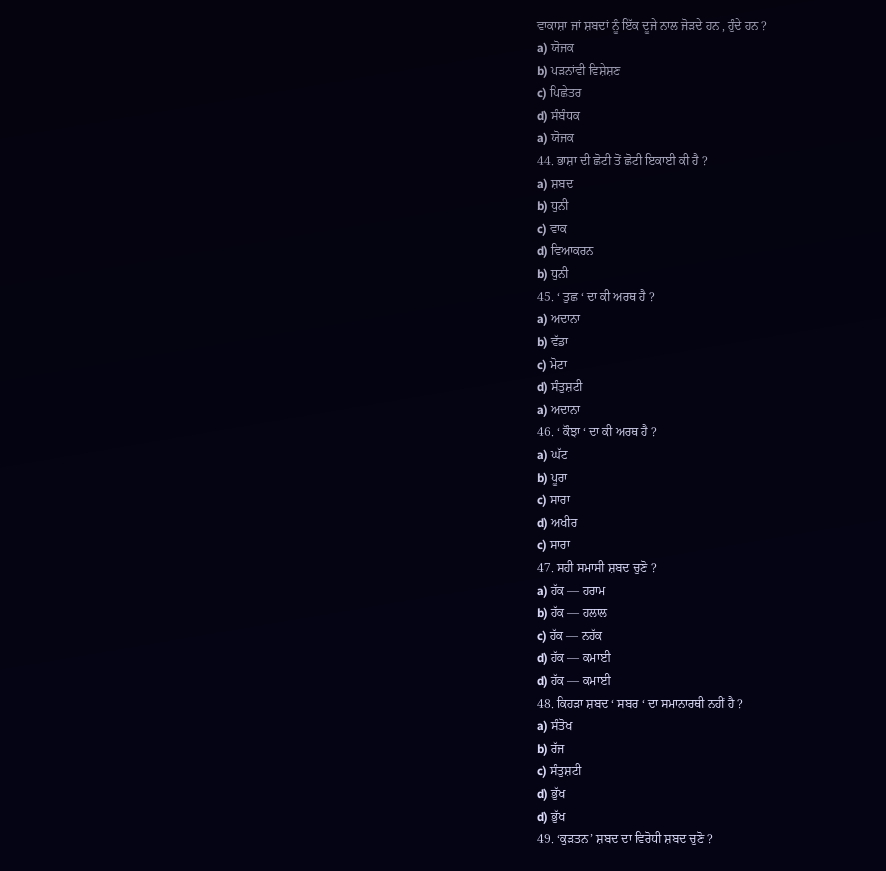ਵਾਕਾਸ਼ਾ ਜਾਂ ਸ਼ਬਦਾਂ ਨੂੰ ਇੱਕ ਦੂਜੇ ਨਾਲ ਜੋੜਦੇ ਹਨ , ਹੁੰਦੇ ਹਨ ?
a) ਯੋਜਕ
b) ਪੜਨਾਂਵੀ ਵਿਸ਼ੇਸ਼ਣ
c) ਪਿਛੇਤਰ
d) ਸੰਬੰਧਕ
a) ਯੋਜਕ
44. ਭਾਸ਼ਾ ਦੀ ਛੋਟੀ ਤੋਂ ਛੋਟੀ ਇਕਾਈ ਕੀ ਹੈ ?
a) ਸ਼ਬਦ
b) ਧੁਨੀ
c) ਵਾਕ
d) ਵਿਆਕਰਨ
b) ਧੁਨੀ
45. ‘ ਤੁਛ ‘ ਦਾ ਕੀ ਅਰਥ ਹੈ ?
a) ਅਦਾਨਾ
b) ਵੱਡਾ
c) ਮੋਟਾ
d) ਸੰਤੁਸ਼ਟੀ
a) ਅਦਾਨਾ
46. ‘ ਕੌਝਾ ‘ ਦਾ ਕੀ ਅਰਥ ਹੈ ?
a) ਘੱਟ
b) ਪੂਰਾ
c) ਸਾਰਾ
d) ਅਖੀਰ
c) ਸਾਰਾ
47. ਸਹੀ ਸਮਾਸੀ ਸ਼ਬਦ ਚੁਣੋ ?
a) ਹੱਕ — ਹਰਾਮ
b) ਹੱਕ — ਹਲਾਲ
c) ਹੱਕ — ਨਹੱਕ
d) ਹੱਕ — ਕਮਾਈ
d) ਹੱਕ — ਕਮਾਈ
48. ਕਿਹੜਾ ਸ਼ਬਦ ‘ ਸਬਰ ‘ ਦਾ ਸਮਾਨਾਰਥੀ ਨਹੀਂ ਹੈ ?
a) ਸੰਤੋਖ
b) ਰੱਜ
c) ਸੰਤੁਸ਼ਟੀ
d) ਭੁੱਖ
d) ਭੁੱਖ
49. ‘ਕੁੜਤਨ’ ਸ਼ਬਦ ਦਾ ਵਿਰੋਧੀ ਸ਼ਬਦ ਚੁਣੋ ?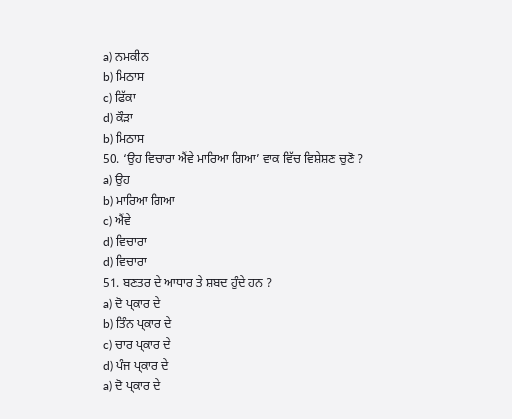a) ਨਮਕੀਨ
b) ਮਿਠਾਸ
c) ਫਿੱਕਾ
d) ਕੌੜਾ
b) ਮਿਠਾਸ
50. ‘ਉਹ ਵਿਚਾਰਾ ਐਂਵੇ ਮਾਰਿਆ ਗਿਆ’ ਵਾਕ ਵਿੱਚ ਵਿਸ਼ੇਸ਼ਣ ਚੁਣੋ ?
a) ਉਹ
b) ਮਾਰਿਆ ਗਿਆ
c) ਐਂਵੇ
d) ਵਿਚਾਰਾ
d) ਵਿਚਾਰਾ
51. ਬਣਤਰ ਦੇ ਆਧਾਰ ਤੇ ਸ਼ਬਦ ਹੁੰਦੇ ਹਨ ?
a) ਦੋ ਪ੍ਕਾਰ ਦੇ
b) ਤਿੰਨ ਪ੍ਕਾਰ ਦੇ
c) ਚਾਰ ਪ੍ਕਾਰ ਦੇ
d) ਪੰਜ ਪ੍ਕਾਰ ਦੇ
a) ਦੋ ਪ੍ਕਾਰ ਦੇ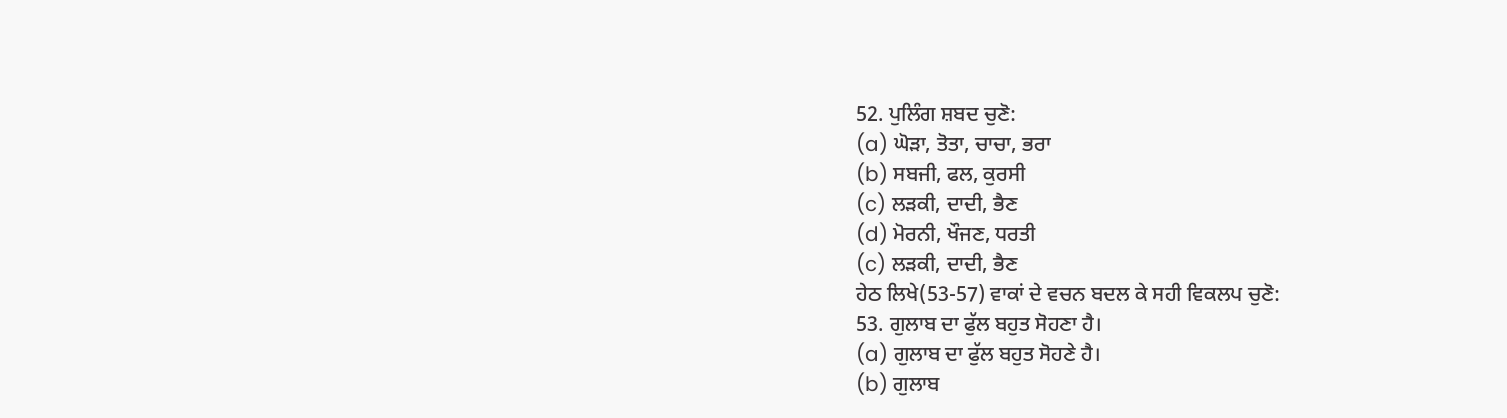52. ਪੁਲਿੰਗ ਸ਼ਬਦ ਚੁਣੋ:
(a) ਘੋੜਾ, ਤੋਤਾ, ਚਾਚਾ, ਭਰਾ
(b) ਸਬਜੀ, ਫਲ, ਕੁਰਸੀ
(c) ਲੜਕੀ, ਦਾਦੀ, ਭੈਣ
(d) ਮੋਰਨੀ, ਖੌਜਣ, ਧਰਤੀ
(c) ਲੜਕੀ, ਦਾਦੀ, ਭੈਣ
ਹੇਠ ਲਿਖੇ(53-57) ਵਾਕਾਂ ਦੇ ਵਚਨ ਬਦਲ ਕੇ ਸਹੀ ਵਿਕਲਪ ਚੁਣੋ:
53. ਗੁਲਾਬ ਦਾ ਫੁੱਲ ਬਹੁਤ ਸੋਹਣਾ ਹੈ।
(a) ਗੁਲਾਬ ਦਾ ਫੁੱਲ ਬਹੁਤ ਸੋਹਣੇ ਹੈ।
(b) ਗੁਲਾਬ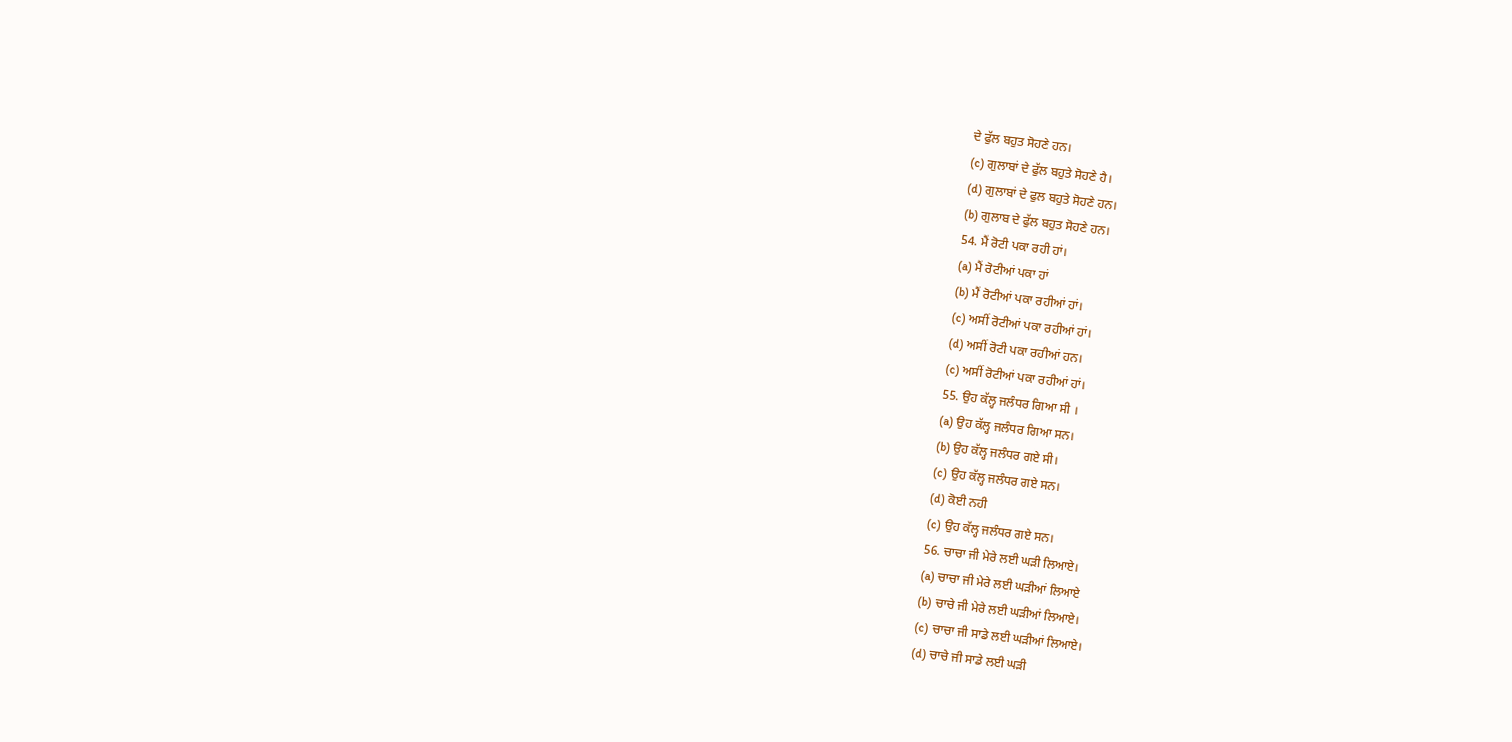ਦੇ ਫੁੱਲ ਬਹੁਤ ਸੋਹਣੇ ਹਨ।
(c) ਗੁਲਾਬਾਂ ਦੇ ਫੁੱਲ ਬਹੁਤੇ ਸੋਹਣੇ ਹੈ।
(d) ਗੁਲਾਬਾਂ ਦੇ ਫੁਲ ਬਹੁਤੇ ਸੋਹਣੇ ਹਨ।
(b) ਗੁਲਾਬ ਦੇ ਫੁੱਲ ਬਹੁਤ ਸੋਹਣੇ ਹਨ।
54. ਮੈਂ ਰੋਟੀ ਪਕਾ ਰਹੀ ਹਾਂ।
(a) ਮੈਂ ਰੋਟੀਆਂ ਪਕਾ ਹਾਂ
(b) ਮੈਂ ਰੋਟੀਆਂ ਪਕਾ ਰਹੀਆਂ ਹਾਂ।
(c) ਅਸੀਂ ਰੋਟੀਆਂ ਪਕਾ ਰਹੀਆਂ ਹਾਂ।
(d) ਅਸੀਂ ਰੋਟੀ ਪਕਾ ਰਹੀਆਂ ਹਨ।
(c) ਅਸੀਂ ਰੋਟੀਆਂ ਪਕਾ ਰਹੀਆਂ ਹਾਂ।
55. ਉਹ ਕੱਲ੍ਹ ਜਲੰਧਰ ਗਿਆ ਸੀ ।
(a) ਉਹ ਕੱਲ੍ਹ ਜਲੰਧਰ ਗਿਆ ਸਨ।
(b) ਉਹ ਕੱਲ੍ਹ ਜਲੰਧਰ ਗਏ ਸੀ।
(c) ਉਹ ਕੱਲ੍ਹ ਜਲੰਧਰ ਗਏ ਸਨ।
(d) ਕੋਈ ਨਹੀ
(c) ਉਹ ਕੱਲ੍ਹ ਜਲੰਧਰ ਗਏ ਸਨ।
56. ਚਾਚਾ ਜੀ ਮੇਰੇ ਲਈ ਘੜੀ ਲਿਆਏ।
(a) ਚਾਚਾ ਜੀ ਮੇਰੇ ਲਈ ਘੜੀਆਂ ਲਿਆਏ
(b) ਚਾਚੇ ਜੀ ਮੇਰੇ ਲਈ ਘੜੀਆਂ ਲਿਆਏ।
(c) ਚਾਚਾ ਜੀ ਸਾਡੇ ਲਈ ਘੜੀਆਂ ਲਿਆਏ।
(d) ਚਾਚੇ ਜੀ ਸਾਡੇ ਲਈ ਘੜੀ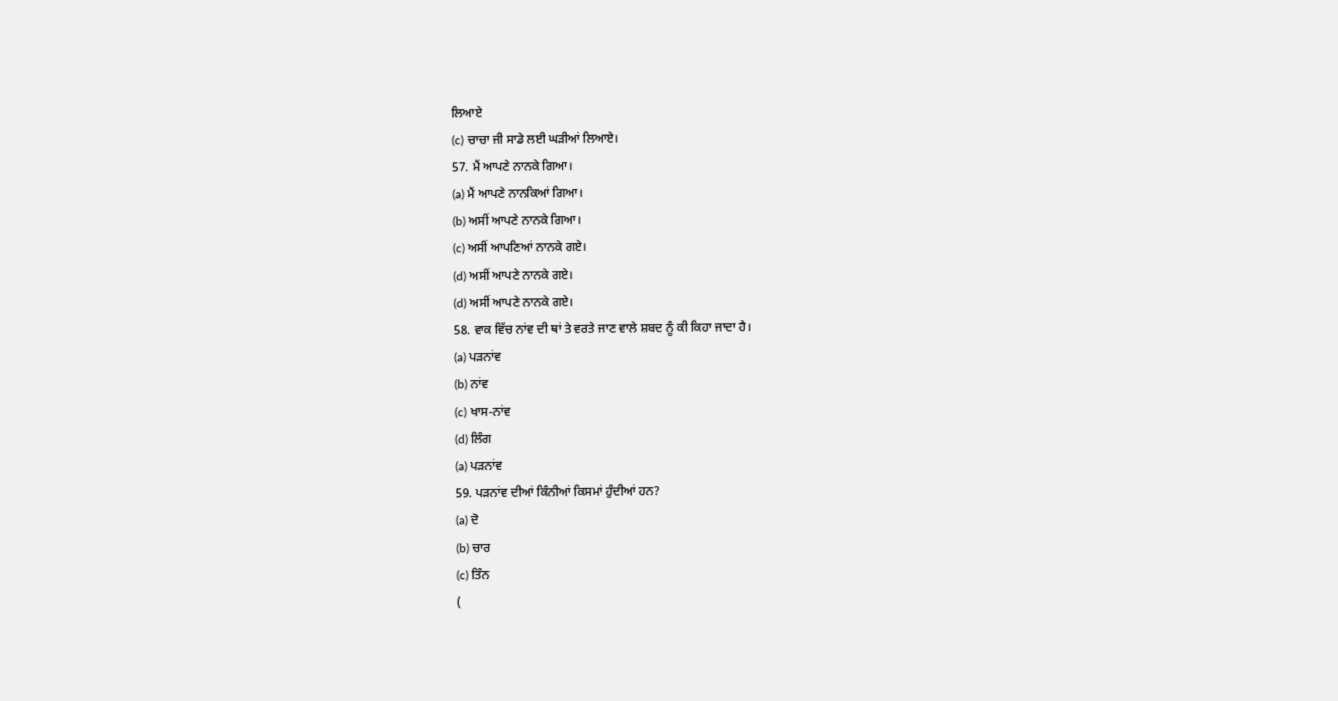ਲਿਆਏ
(c) ਚਾਚਾ ਜੀ ਸਾਡੇ ਲਈ ਘੜੀਆਂ ਲਿਆਏ।
57. ਮੈਂ ਆਪਣੇ ਨਾਨਕੇ ਗਿਆ।
(a) ਮੈਂ ਆਪਣੇ ਨਾਨਕਿਆਂ ਗਿਆ।
(b) ਅਸੀਂ ਆਪਣੇ ਨਾਨਕੇ ਗਿਆ।
(c) ਅਸੀਂ ਆਪਣਿਆਂ ਨਾਨਕੇ ਗਏ।
(d) ਅਸੀਂ ਆਪਣੇ ਨਾਨਕੇ ਗਏ।
(d) ਅਸੀਂ ਆਪਣੇ ਨਾਨਕੇ ਗਏ।
58. ਵਾਕ ਵਿੱਚ ਨਾਂਵ ਦੀ ਥਾਂ ਤੇ ਵਰਤੇ ਜਾਣ ਵਾਲੇ ਸ਼ਬਦ ਨੂੰ ਕੀ ਕਿਹਾ ਜਾਦਾ ਹੈ।
(a) ਪੜਨਾਂਵ
(b) ਨਾਂਵ
(c) ਖਾਸ-ਨਾਂਵ
(d) ਲਿੰਗ
(a) ਪੜਨਾਂਵ
59. ਪੜਨਾਂਵ ਦੀਆਂ ਕਿੰਨੀਆਂ ਕਿਸਮਾਂ ਹੁੰਦੀਆਂ ਹਨ?
(a) ਦੋ
(b) ਚਾਰ
(c) ਤਿੰਨ
(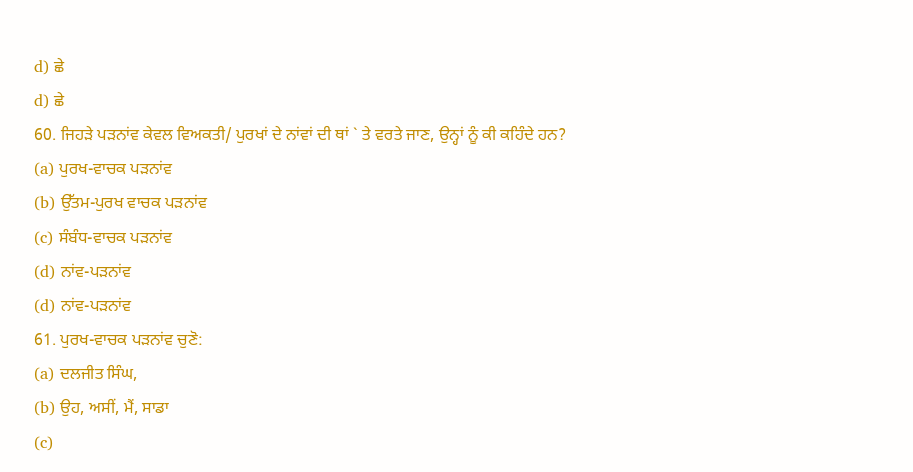d) ਛੇ
d) ਛੇ
60. ਜਿਹੜੇ ਪੜਨਾਂਵ ਕੇਵਲ ਵਿਅਕਤੀ/ ਪੁਰਖਾਂ ਦੇ ਨਾਂਵਾਂ ਦੀ ਥਾਂ ` ਤੇ ਵਰਤੇ ਜਾਣ, ਉਨ੍ਹਾਂ ਨੂੰ ਕੀ ਕਹਿੰਦੇ ਹਨ?
(a) ਪੁਰਖ-ਵਾਚਕ ਪੜਨਾਂਵ
(b) ਉੱਤਮ-ਪੁਰਖ ਵਾਚਕ ਪੜਨਾਂਵ
(c) ਸੰਬੰਧ-ਵਾਚਕ ਪੜਨਾਂਵ
(d) ਨਾਂਵ-ਪੜਨਾਂਵ
(d) ਨਾਂਵ-ਪੜਨਾਂਵ
61. ਪੁਰਖ-ਵਾਚਕ ਪੜਨਾਂਵ ਚੁਣੋ:
(a) ਦਲਜੀਤ ਸਿੰਘ,
(b) ਉਹ, ਅਸੀਂ, ਮੈਂ, ਸਾਡਾ
(c)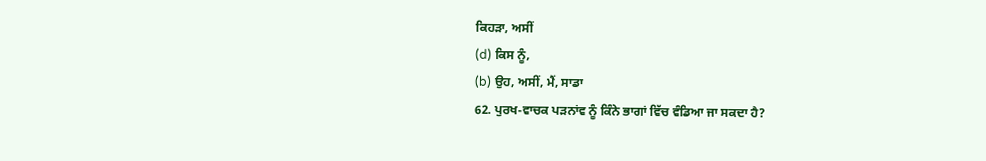ਕਿਹੜਾ, ਅਸੀਂ
(d) ਕਿਸ ਨੂੰ,
(b) ਉਹ, ਅਸੀਂ, ਮੈਂ, ਸਾਡਾ
62. ਪੁਰਖ-ਵਾਚਕ ਪੜਨਾਂਵ ਨੂੰ ਕਿੰਨੇ ਭਾਗਾਂ ਵਿੱਚ ਵੰਡਿਆ ਜਾ ਸਕਦਾ ਹੈ?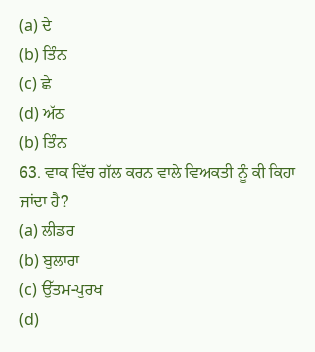(a) ਦੇ
(b) ਤਿੰਨ
(c) ਛੇ
(d) ਅੱਠ
(b) ਤਿੰਨ
63. ਵਾਕ ਵਿੱਚ ਗੱਲ ਕਰਨ ਵਾਲੇ ਵਿਅਕਤੀ ਨੂੰ ਕੀ ਕਿਹਾ ਜਾਂਦਾ ਹੈ?
(a) ਲੀਡਰ
(b) ਬੁਲਾਰਾ
(c) ਉੱਤਮ-ਪੁਰਖ
(d)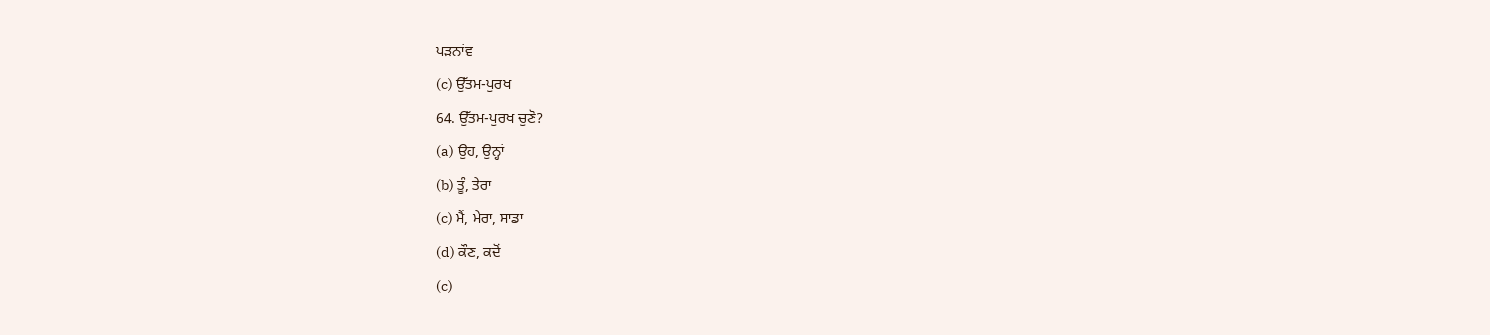ਪੜਨਾਂਵ
(c) ਉੱਤਮ-ਪੁਰਖ
64. ਉੱਤਮ-ਪੁਰਖ ਚੁਣੋ?
(a) ਉਹ, ਉਨ੍ਹਾਂ
(b) ਤੂੰ, ਤੇਰਾ
(c) ਮੈਂ, ਮੇਰਾ, ਸਾਡਾ
(d) ਕੌਣ, ਕਦੋਂ
(c)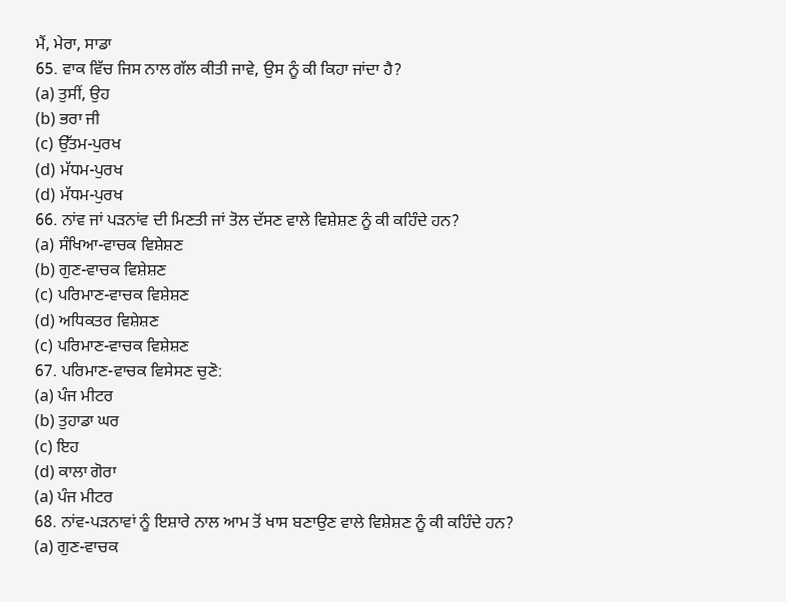ਮੈਂ, ਮੇਰਾ, ਸਾਡਾ
65. ਵਾਕ ਵਿੱਚ ਜਿਸ ਨਾਲ ਗੱਲ ਕੀਤੀ ਜਾਵੇ, ਉਸ ਨੂੰ ਕੀ ਕਿਹਾ ਜਾਂਦਾ ਹੈ?
(a) ਤੁਸੀਂ, ਉਹ
(b) ਭਰਾ ਜੀ
(c) ਉੱਤਮ-ਪੁਰਖ
(d) ਮੱਧਮ-ਪੁਰਖ
(d) ਮੱਧਮ-ਪੁਰਖ
66. ਨਾਂਵ ਜਾਂ ਪੜਨਾਂਵ ਦੀ ਮਿਣਤੀ ਜਾਂ ਤੋਲ ਦੱਸਣ ਵਾਲੇ ਵਿਸ਼ੇਸ਼ਣ ਨੂੰ ਕੀ ਕਹਿੰਦੇ ਹਨ?
(a) ਸੰਖਿਆ-ਵਾਚਕ ਵਿਸ਼ੇਸ਼ਣ
(b) ਗੁਣ-ਵਾਚਕ ਵਿਸ਼ੇਸ਼ਣ
(c) ਪਰਿਮਾਣ-ਵਾਚਕ ਵਿਸ਼ੇਸ਼ਣ
(d) ਅਧਿਕਤਰ ਵਿਸ਼ੇਸ਼ਣ
(c) ਪਰਿਮਾਣ-ਵਾਚਕ ਵਿਸ਼ੇਸ਼ਣ
67. ਪਰਿਮਾਣ-ਵਾਚਕ ਵਿਸੇਸਣ ਚੁਣੋ:
(a) ਪੰਜ ਮੀਟਰ
(b) ਤੁਹਾਡਾ ਘਰ
(c) ਇਹ
(d) ਕਾਲਾ ਗੋਰਾ
(a) ਪੰਜ ਮੀਟਰ
68. ਨਾਂਵ-ਪੜਨਾਵਾਂ ਨੂੰ ਇਸ਼ਾਰੇ ਨਾਲ ਆਮ ਤੋਂ ਖਾਸ ਬਣਾਉਣ ਵਾਲੇ ਵਿਸ਼ੇਸ਼ਣ ਨੂੰ ਕੀ ਕਹਿੰਦੇ ਹਨ?
(a) ਗੁਣ-ਵਾਚਕ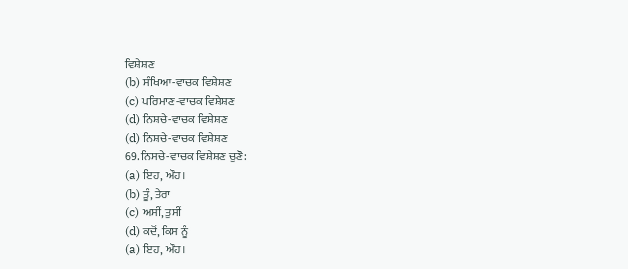ਵਿਸ਼ੇਸ਼ਣ
(b) ਸੰਖਿਆ-ਵਾਚਕ ਵਿਸ਼ੇਸ਼ਣ
(c) ਪਰਿਮਾਣ-ਵਾਚਕ ਵਿਸ਼ੇਸ਼ਣ
(d) ਨਿਸ਼ਚੇ-ਵਾਚਕ ਵਿਸ਼ੇਸ਼ਣ
(d) ਨਿਸ਼ਚੇ-ਵਾਚਕ ਵਿਸ਼ੇਸ਼ਣ
69. ਨਿਸਚੇ-ਵਾਚਕ ਵਿਸ਼ੇਸ਼ਣ ਚੁਣੋ:
(a) ਇਹ, ਔਹ।
(b) ਤੂੰ, ਤੇਰਾ
(c) ਅਸੀਂ, ਤੁਸੀਂ
(d) ਕਦੋਂ, ਕਿਸ ਨੂੰ
(a) ਇਹ, ਔਹ।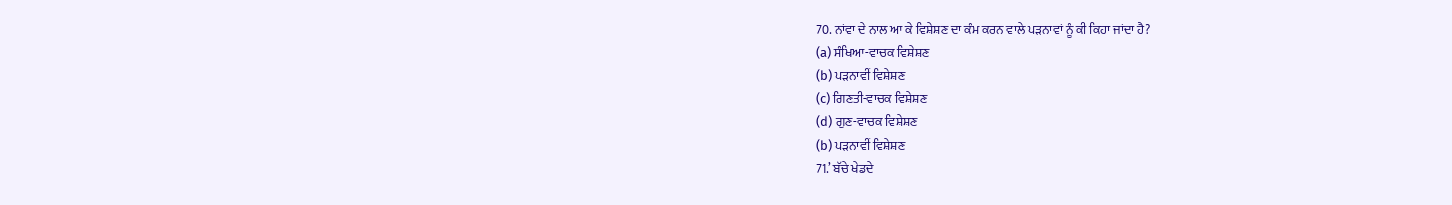70. ਨਾਂਵਾ ਦੇ ਨਾਲ ਆ ਕੇ ਵਿਸ਼ੇਸ਼ਣ ਦਾ ਕੰਮ ਕਰਨ ਵਾਲੇ ਪੜਨਾਵਾਂ ਨੂੰ ਕੀ ਕਿਹਾ ਜਾਂਦਾ ਹੈ?
(a) ਸੰਖਿਆ-ਵਾਚਕ ਵਿਸ਼ੇਸ਼ਣ
(b) ਪੜਨਾਵੀਂ ਵਿਸ਼ੇਸ਼ਣ
(c) ਗਿਣਤੀ-ਵਾਚਕ ਵਿਸ਼ੇਸ਼ਣ
(d) ਗੁਣ-ਵਾਚਕ ਵਿਸ਼ੇਸ਼ਣ
(b) ਪੜਨਾਵੀਂ ਵਿਸ਼ੇਸ਼ਣ
71.’ ਬੱਚੇ ਖੇਡਦੇ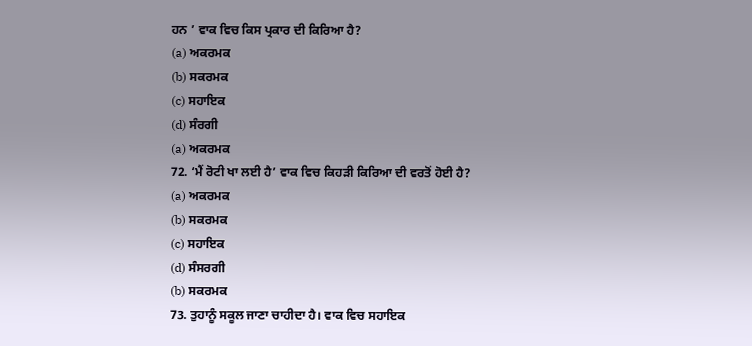ਹਨ ’ ਵਾਕ ਵਿਚ ਕਿਸ ਪ੍ਰਕਾਰ ਦੀ ਕਿਰਿਆ ਹੈ?
(a) ਅਕਰਮਕ
(b) ਸਕਰਮਕ
(c) ਸਹਾਇਕ
(d) ਸੰਰਗੀ
(a) ਅਕਰਮਕ
72. ‘ਮੈਂ ਰੋਟੀ ਖਾ ਲਈ ਹੈ’ ਵਾਕ ਵਿਚ ਕਿਹੜੀ ਕਿਰਿਆ ਦੀ ਵਰਤੋਂ ਹੋਈ ਹੈ?
(a) ਅਕਰਮਕ
(b) ਸਕਰਮਕ
(c) ਸਹਾਇਕ
(d) ਸੰਸਰਗੀ
(b) ਸਕਰਮਕ
73. ਤੁਹਾਨੂੰ ਸਕੂਲ ਜਾਣਾ ਚਾਹੀਦਾ ਹੈ। ਵਾਕ ਵਿਚ ਸਹਾਇਕ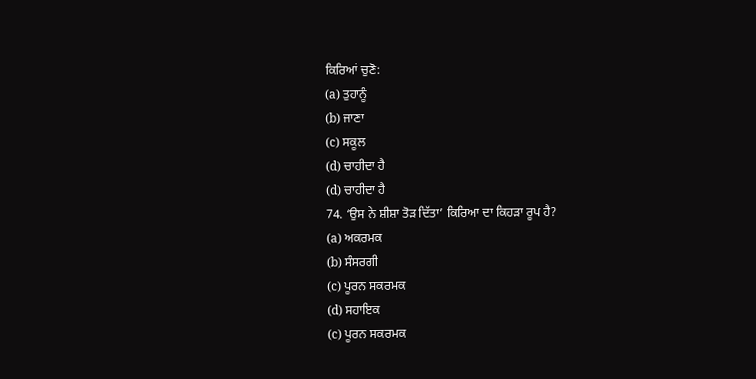ਕਿਰਿਆਂ ਚੁਣੋ:
(a) ਤੁਹਾਨੂੰ
(b) ਜਾਣਾ
(c) ਸਕੂਲ
(d) ਚਾਹੀਦਾ ਹੈ
(d) ਚਾਹੀਦਾ ਹੈ
74. ‘ਉਸ ਨੇ ਸ਼ੀਸ਼ਾ ਤੋੜ ਦਿੱਤਾ’ ਕਿਰਿਆ ਦਾ ਕਿਹੜਾ ਰੂਪ ਹੈ?
(a) ਅਕਰਮਕ
(b) ਸੰਸਰਗੀ
(c) ਪੂਰਨ ਸਕਰਮਕ
(d) ਸਹਾਇਕ
(c) ਪੂਰਨ ਸਕਰਮਕ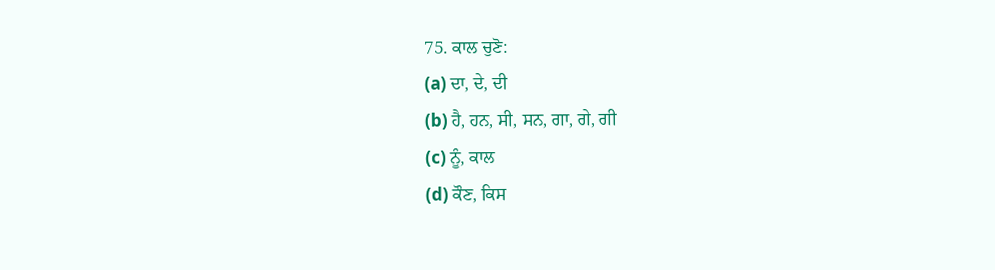75. ਕਾਲ ਚੁਣੋ:
(a) ਦਾ, ਦੇ, ਦੀ
(b) ਹੈ, ਹਨ, ਸੀ, ਸਨ, ਗਾ, ਗੇ, ਗੀ
(c) ਨੂੰ, ਕਾਲ
(d) ਕੌਣ, ਕਿਸ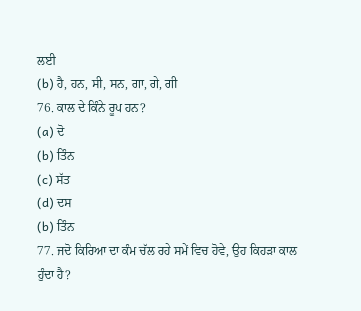ਲਈ
(b) ਹੈ, ਹਨ, ਸੀ, ਸਨ, ਗਾ, ਗੇ, ਗੀ
76. ਕਾਲ ਦੇ ਕਿੰਨੇ ਰੂਪ ਹਨ?
(a) ਦੋ
(b) ਤਿੰਨ
(c) ਸੱਤ
(d) ਦਸ
(b) ਤਿੰਨ
77. ਜਦੋ ਕਿਰਿਆ ਦਾ ਕੰਮ ਚੱਲ ਰਹੇ ਸਮੇਂ ਵਿਚ ਹੋਵੇ, ਉਹ ਕਿਹੜਾ ਕਾਲ ਹੁੰਦਾ ਹੈ?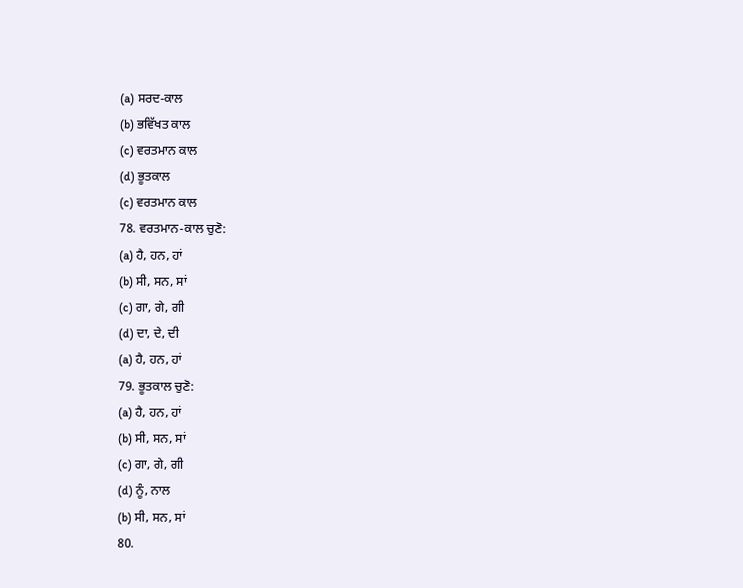(a) ਸਰਦ-ਕਾਲ
(b) ਭਵਿੱਖਤ ਕਾਲ
(c) ਵਰਤਮਾਨ ਕਾਲ
(d) ਭੂਤਕਾਲ
(c) ਵਰਤਮਾਨ ਕਾਲ
78. ਵਰਤਮਾਨ-ਕਾਲ ਚੁਣੋ:
(a) ਹੈ, ਹਨ, ਹਾਂ
(b) ਸੀ, ਸਨ, ਸਾਂ
(c) ਗਾ, ਗੇ, ਗੀ
(d) ਦਾ, ਦੇ, ਦੀ
(a) ਹੈ, ਹਨ, ਹਾਂ
79. ਭੂਤਕਾਲ ਚੁਣੋ:
(a) ਹੈ, ਹਨ, ਹਾਂ
(b) ਸੀ, ਸਨ, ਸਾਂ
(c) ਗਾ, ਗੇ, ਗੀ
(d) ਨੂੰ, ਨਾਲ
(b) ਸੀ, ਸਨ, ਸਾਂ
80.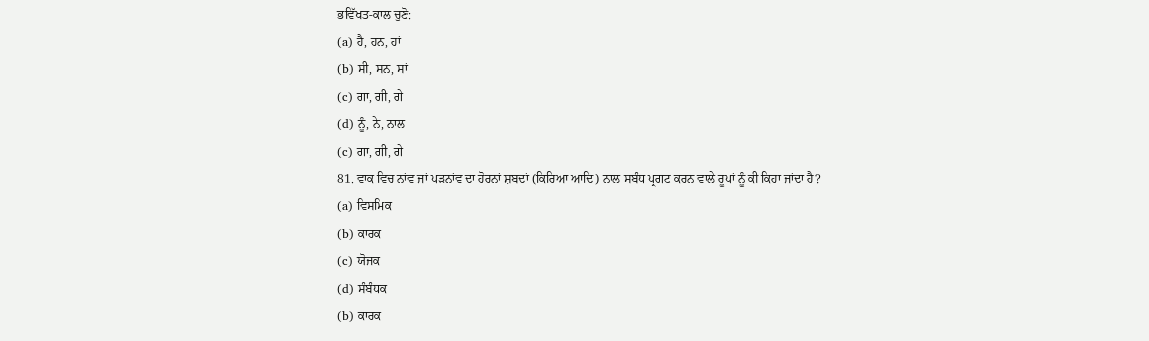ਭਵਿੱਖਤ-ਕਾਲ ਚੁਣੋ:
(a) ਹੈ, ਹਨ, ਹਾਂ
(b) ਸੀ, ਸਨ, ਸਾਂ
(c) ਗਾ, ਗੀ, ਗੇ
(d) ਨੂੰ, ਨੇ, ਨਾਲ
(c) ਗਾ, ਗੀ, ਗੇ
81. ਵਾਕ ਵਿਚ ਨਾਂਵ ਜਾਂ ਪੜਨਾਂਵ ਦਾ ਹੋਰਨਾਂ ਸ਼ਬਦਾਂ (ਕਿਰਿਆ ਆਦਿ) ਨਾਲ ਸਬੰਧ ਪ੍ਰਗਟ ਕਰਨ ਵਾਲੇ ਰੂਪਾਂ ਨੂੰ ਕੀ ਕਿਹਾ ਜਾਂਦਾ ਹੈ?
(a) ਵਿਸਮਿਕ
(b) ਕਾਰਕ
(c) ਯੋਜਕ
(d) ਸੰਬੰਧਕ
(b) ਕਾਰਕ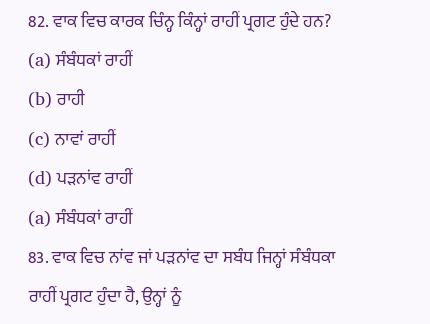82. ਵਾਕ ਵਿਚ ਕਾਰਕ ਚਿੰਨ੍ਹ ਕਿੰਨ੍ਹਾਂ ਰਾਹੀਂ ਪ੍ਰਗਟ ਹੁੰਦੇ ਹਨ?
(a) ਸੰਬੰਧਕਾਂ ਰਾਹੀਂ
(b) ਰਾਹੀ
(c) ਨਾਵਾਂ ਰਾਹੀਂ
(d) ਪੜਨਾਂਵ ਰਾਹੀਂ
(a) ਸੰਬੰਧਕਾਂ ਰਾਹੀਂ
83. ਵਾਕ ਵਿਚ ਨਾਂਵ ਜਾਂ ਪੜਨਾਂਵ ਦਾ ਸਬੰਧ ਜਿਨ੍ਹਾਂ ਸੰਬੰਧਕਾ ਰਾਹੀਂ ਪ੍ਰਗਟ ਹੁੰਦਾ ਹੈ, ਉਨ੍ਹਾਂ ਨੂੰ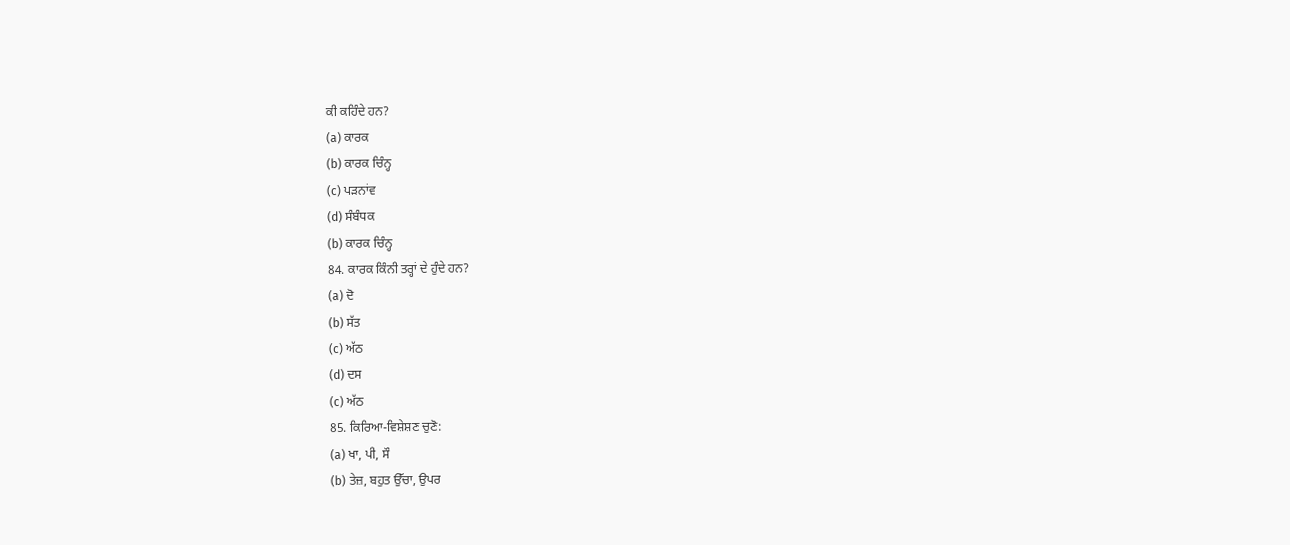ਕੀ ਕਹਿੰਦੇ ਹਨ?
(a) ਕਾਰਕ
(b) ਕਾਰਕ ਚਿੰਨ੍ਹ
(c) ਪੜਨਾਂਵ
(d) ਸੰਬੰਧਕ
(b) ਕਾਰਕ ਚਿੰਨ੍ਹ
84. ਕਾਰਕ ਕਿੰਨੀ ਤਰ੍ਹਾਂ ਦੇ ਹੁੰਦੇ ਹਨ?
(a) ਦੋ
(b) ਸੱਤ
(c) ਅੱਠ
(d) ਦਸ
(c) ਅੱਠ
85. ਕਿਰਿਆ-ਵਿਸ਼ੇਸ਼ਣ ਚੁਣੋ:
(a) ਖਾ, ਪੀ, ਸੌ
(b) ਤੇਜ਼, ਬਹੁਤ ਉੱਚਾ, ਉਪਰ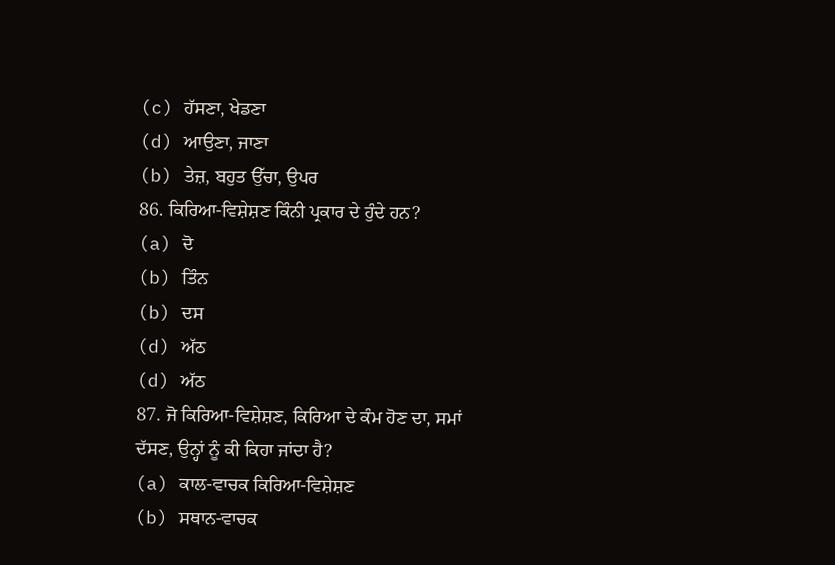(c) ਹੱਸਣਾ, ਖੇਡਣਾ
(d) ਆਉਣਾ, ਜਾਣਾ
(b) ਤੇਜ਼, ਬਹੁਤ ਉੱਚਾ, ਉਪਰ
86. ਕਿਰਿਆ-ਵਿਸ਼ੇਸ਼ਣ ਕਿੰਨੀ ਪ੍ਰਕਾਰ ਦੇ ਹੁੰਦੇ ਹਨ?
(a) ਦੋ
(b) ਤਿੰਨ
(b) ਦਸ
(d) ਅੱਠ
(d) ਅੱਠ
87. ਜੋ ਕਿਰਿਆ-ਵਿਸ਼ੇਸ਼ਣ, ਕਿਰਿਆ ਦੇ ਕੰਮ ਹੋਣ ਦਾ, ਸਮਾਂ ਦੱਸਣ, ਉਨ੍ਹਾਂ ਨੂੰ ਕੀ ਕਿਹਾ ਜਾਂਦਾ ਹੈ?
(a) ਕਾਲ-ਵਾਚਕ ਕਿਰਿਆ-ਵਿਸ਼ੇਸ਼ਣ
(b) ਸਥਾਨ-ਵਾਚਕ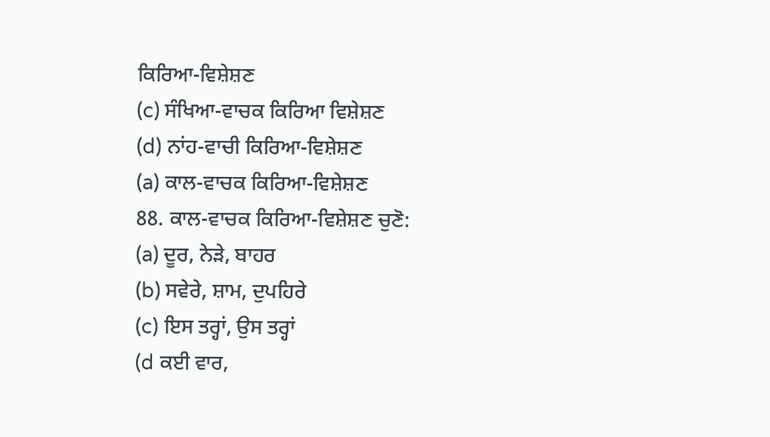ਕਿਰਿਆ-ਵਿਸ਼ੇਸ਼ਣ
(c) ਸੰਖਿਆ-ਵਾਚਕ ਕਿਰਿਆ ਵਿਸ਼ੇਸ਼ਣ
(d) ਨਾਂਹ-ਵਾਚੀ ਕਿਰਿਆ-ਵਿਸ਼ੇਸ਼ਣ
(a) ਕਾਲ-ਵਾਚਕ ਕਿਰਿਆ-ਵਿਸ਼ੇਸ਼ਣ
88. ਕਾਲ-ਵਾਚਕ ਕਿਰਿਆ-ਵਿਸ਼ੇਸ਼ਣ ਚੁਣੋ:
(a) ਦੂਰ, ਨੇੜੇ, ਬਾਹਰ
(b) ਸਵੇਰੇ, ਸ਼ਾਮ, ਦੁਪਹਿਰੇ
(c) ਇਸ ਤਰ੍ਹਾਂ, ਉਸ ਤਰ੍ਹਾਂ
(d ਕਈ ਵਾਰ,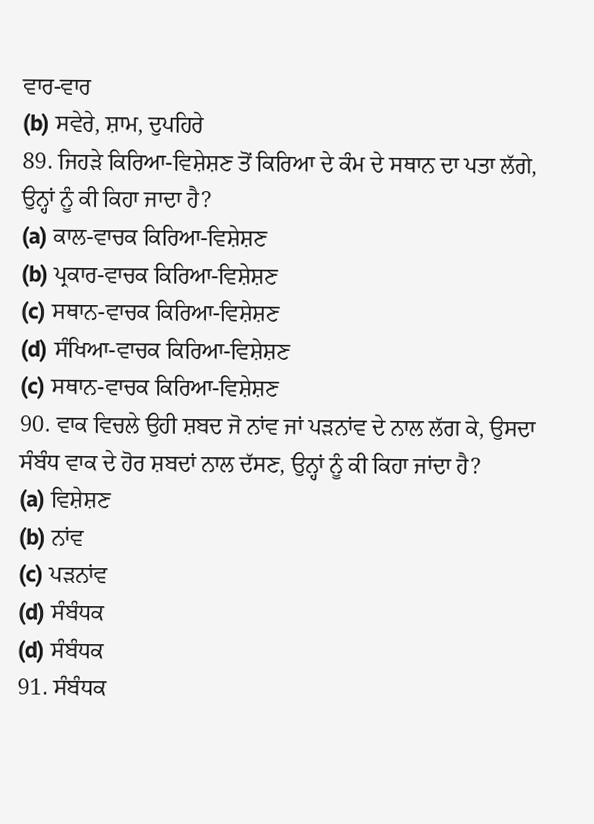ਵਾਰ-ਵਾਰ
(b) ਸਵੇਰੇ, ਸ਼ਾਮ, ਦੁਪਹਿਰੇ
89. ਜਿਹੜੇ ਕਿਰਿਆ-ਵਿਸ਼ੇਸ਼ਣ ਤੋਂ ਕਿਰਿਆ ਦੇ ਕੰਮ ਦੇ ਸਥਾਨ ਦਾ ਪਤਾ ਲੱਗੇ, ਉਨ੍ਹਾਂ ਨੂੰ ਕੀ ਕਿਹਾ ਜਾਦਾ ਹੈ?
(a) ਕਾਲ-ਵਾਚਕ ਕਿਰਿਆ-ਵਿਸ਼ੇਸ਼ਣ
(b) ਪ੍ਰਕਾਰ-ਵਾਚਕ ਕਿਰਿਆ-ਵਿਸ਼ੇਸ਼ਣ
(c) ਸਥਾਨ-ਵਾਚਕ ਕਿਰਿਆ-ਵਿਸ਼ੇਸ਼ਣ
(d) ਸੰਖਿਆ-ਵਾਚਕ ਕਿਰਿਆ-ਵਿਸ਼ੇਸ਼ਣ
(c) ਸਥਾਨ-ਵਾਚਕ ਕਿਰਿਆ-ਵਿਸ਼ੇਸ਼ਣ
90. ਵਾਕ ਵਿਚਲੇ ਉਹੀ ਸ਼ਬਦ ਜੋ ਨਾਂਵ ਜਾਂ ਪੜਨਾਂਵ ਦੇ ਨਾਲ ਲੱਗ ਕੇ, ਉਸਦਾ ਸੰਬੰਧ ਵਾਕ ਦੇ ਹੋਰ ਸ਼ਬਦਾਂ ਨਾਲ ਦੱਸਣ, ਉਨ੍ਹਾਂ ਨੂੰ ਕੀ ਕਿਹਾ ਜਾਂਦਾ ਹੈ?
(a) ਵਿਸ਼ੇਸ਼ਣ
(b) ਨਾਂਵ
(c) ਪੜਨਾਂਵ
(d) ਸੰਬੰਧਕ
(d) ਸੰਬੰਧਕ
91. ਸੰਬੰਧਕ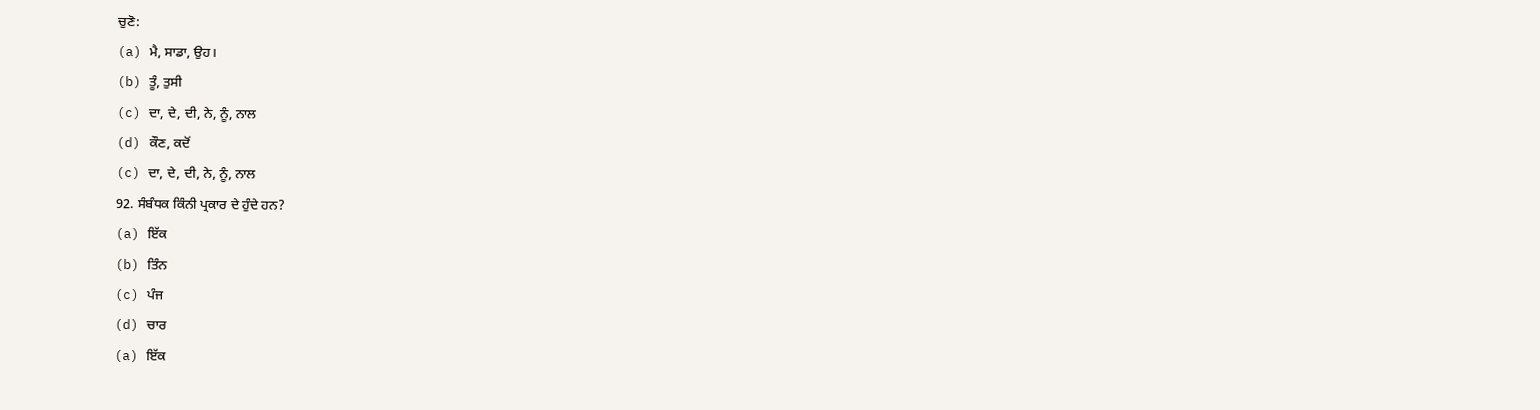ਚੁਣੋ:
(a) ਮੈ, ਸਾਡਾ, ਉਹ।
(b) ਤੂੰ, ਤੁਸੀ
(c) ਦਾ, ਦੇ, ਦੀ, ਨੇ, ਨੂੰ, ਨਾਲ
(d) ਕੌਣ, ਕਦੋਂ
(c) ਦਾ, ਦੇ, ਦੀ, ਨੇ, ਨੂੰ, ਨਾਲ
92. ਸੰਬੰਧਕ ਕਿੰਨੀ ਪ੍ਰਕਾਰ ਦੇ ਹੁੰਦੇ ਹਨ?
(a) ਇੱਕ
(b) ਤਿੰਨ
(c) ਪੰਜ
(d) ਚਾਰ
(a) ਇੱਕ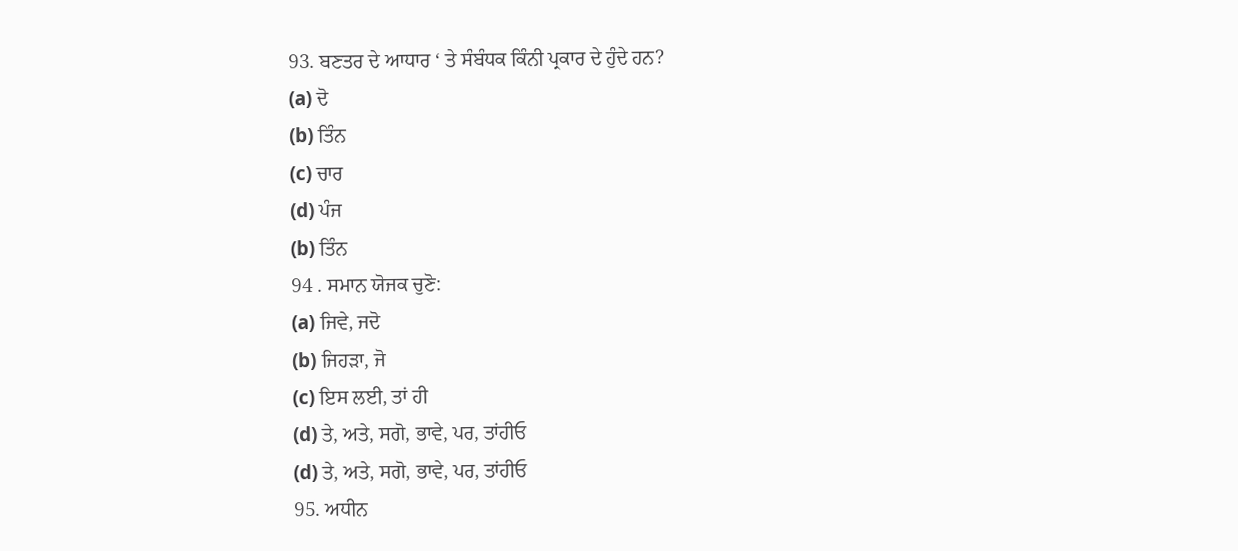93. ਬਣਤਰ ਦੇ ਆਧਾਰ ‘ ਤੇ ਸੰਬੰਧਕ ਕਿੰਨੀ ਪ੍ਰਕਾਰ ਦੇ ਹੁੰਦੇ ਹਨ?
(a) ਦੋ
(b) ਤਿੰਨ
(c) ਚਾਰ
(d) ਪੰਜ
(b) ਤਿੰਨ
94 . ਸਮਾਨ ਯੋਜਕ ਚੁਣੋ:
(a) ਜਿਵੇ, ਜਦੋ
(b) ਜਿਹੜਾ, ਜੋ
(c) ਇਸ ਲਈ, ਤਾਂ ਹੀ
(d) ਤੇ, ਅਤੇ, ਸਗੋ, ਭਾਵੇ, ਪਰ, ਤਾਂਹੀਓ
(d) ਤੇ, ਅਤੇ, ਸਗੋ, ਭਾਵੇ, ਪਰ, ਤਾਂਹੀਓ
95. ਅਧੀਨ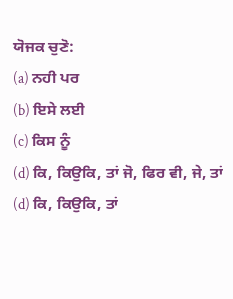ਯੋਜਕ ਚੁਣੋ:
(a) ਨਹੀ ਪਰ
(b) ਇਸੇ ਲਈ
(c) ਕਿਸ ਨੂੰ
(d) ਕਿ, ਕਿਉਕਿ, ਤਾਂ ਜੋ, ਫਿਰ ਵੀ, ਜੇ, ਤਾਂ
(d) ਕਿ, ਕਿਉਕਿ, ਤਾਂ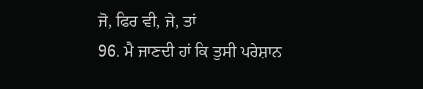ਜੋ, ਫਿਰ ਵੀ, ਜੇ, ਤਾਂ
96. ਮੈ ਜਾਣਦੀ ਹਾਂ ਕਿ ਤੁਸੀ ਪਰੇਸ਼ਾਨ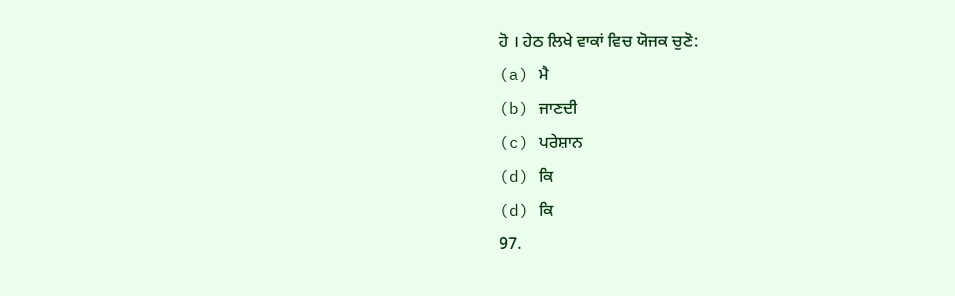ਹੋ । ਹੇਠ ਲਿਖੇ ਵਾਕਾਂ ਵਿਚ ਯੋਜਕ ਚੁਣੋ:
(a) ਮੈ
(b) ਜਾਣਦੀ
(c) ਪਰੇਸ਼ਾਨ
(d) ਕਿ
(d) ਕਿ
97.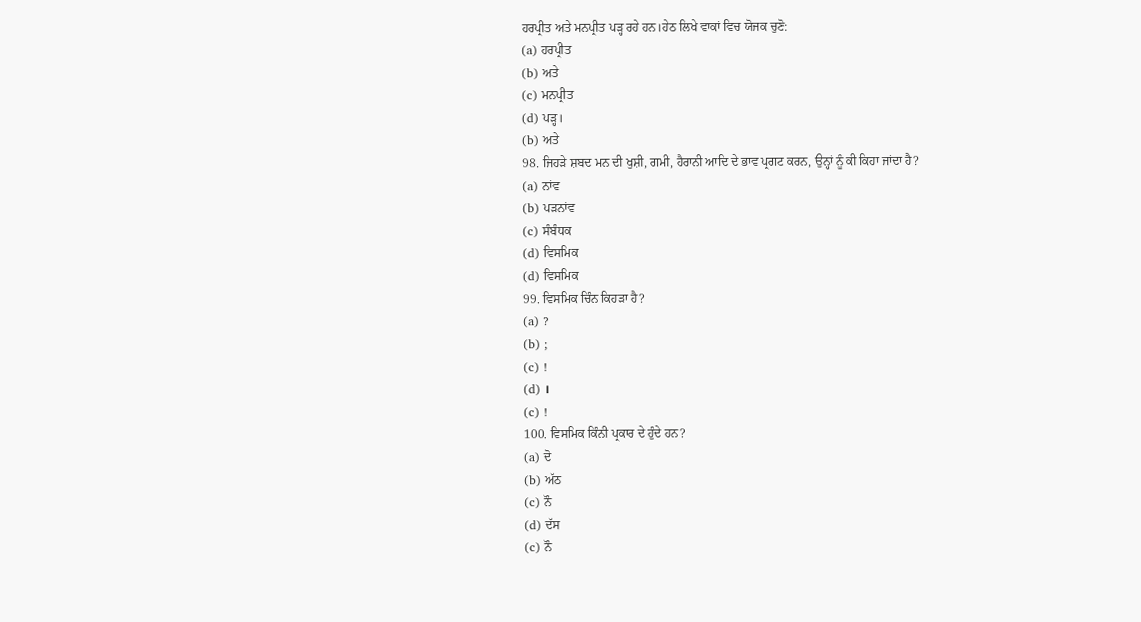ਹਰਪ੍ਰੀਤ ਅਤੇ ਮਨਪ੍ਰੀਤ ਪੜ੍ਹ ਰਹੇ ਹਨ।ਹੇਠ ਲਿਖੇ ਵਾਕਾਂ ਵਿਚ ਯੋਜਕ ਚੁਣੋ:
(a) ਹਰਪ੍ਰੀਤ
(b) ਅਤੇ
(c) ਮਨਪ੍ਰੀਤ
(d) ਪੜ੍ਹ।
(b) ਅਤੇ
98. ਜਿਹੜੇ ਸ਼ਬਦ ਮਨ ਦੀ ਖੁਸ਼ੀ, ਗਮੀ, ਹੈਰਾਨੀ ਆਦਿ ਦੇ ਭਾਵ ਪ੍ਰਗਟ ਕਰਨ, ਉਨ੍ਹਾਂ ਨੂੰ ਕੀ ਕਿਹਾ ਜਾਂਦਾ ਹੈ?
(a) ਨਾਂਵ
(b) ਪੜਨਾਂਵ
(c) ਸੰਬੰਧਕ
(d) ਵਿਸਮਿਕ
(d) ਵਿਸਮਿਕ
99. ਵਿਸਮਿਕ ਚਿੰਨ ਕਿਹੜਾ ਹੈ?
(a) ?
(b) ;
(c) !
(d) ।
(c) !
100. ਵਿਸਮਿਕ ਕਿੰਨੀ ਪ੍ਰਕਾਰ ਦੇ ਹੁੰਦੇ ਹਨ?
(a) ਦੋ
(b) ਅੱਠ
(c) ਨੌ
(d) ਦੱਸ
(c) ਨੌ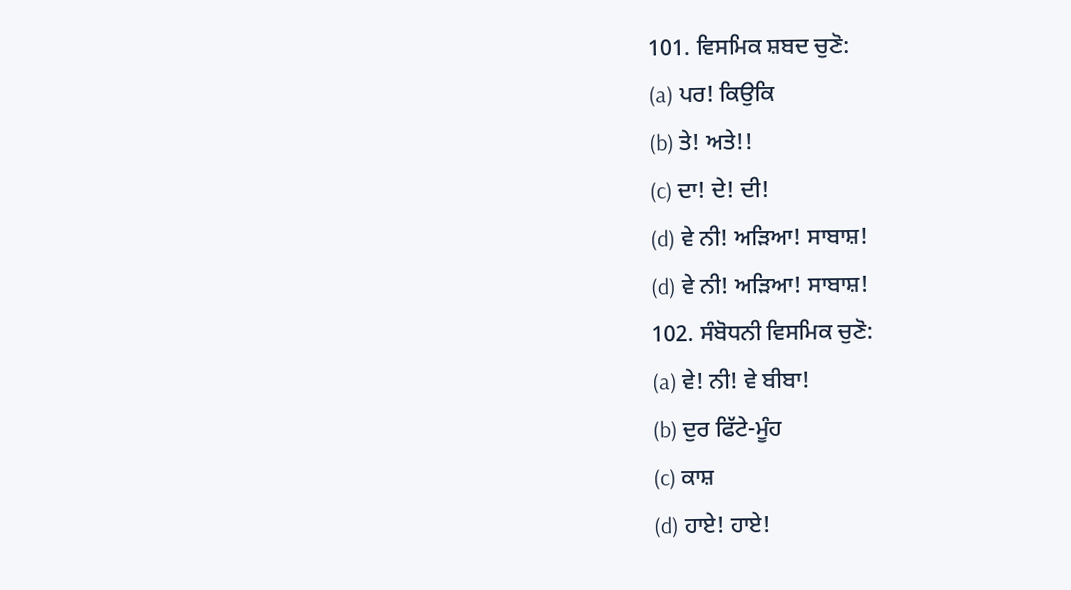101. ਵਿਸਮਿਕ ਸ਼ਬਦ ਚੁਣੋ:
(a) ਪਰ! ਕਿਉਕਿ
(b) ਤੇ! ਅਤੇ!!
(c) ਦਾ! ਦੇ! ਦੀ!
(d) ਵੇ ਨੀ! ਅੜਿਆ! ਸਾਬਾਸ਼!
(d) ਵੇ ਨੀ! ਅੜਿਆ! ਸਾਬਾਸ਼!
102. ਸੰਬੋਧਨੀ ਵਿਸਮਿਕ ਚੁਣੋ:
(a) ਵੇ! ਨੀ! ਵੇ ਬੀਬਾ!
(b) ਦੁਰ ਫਿੱਟੇ-ਮੂੰਹ
(c) ਕਾਸ਼
(d) ਹਾਏ! ਹਾਏ!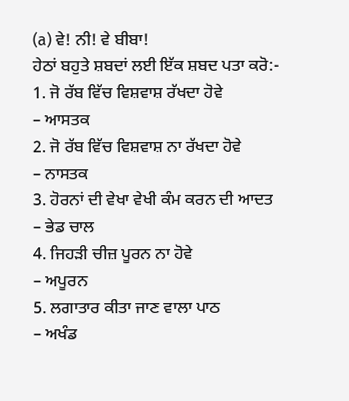(a) ਵੇ! ਨੀ! ਵੇ ਬੀਬਾ!
ਹੇਠਾਂ ਬਹੁਤੇ ਸ਼ਬਦਾਂ ਲਈ ਇੱਕ ਸ਼ਬਦ ਪਤਾ ਕਰੋ:-
1. ਜੋ ਰੱਬ ਵਿੱਚ ਵਿਸ਼ਵਾਸ਼ ਰੱਖਦਾ ਹੋਵੇ
– ਆਸਤਕ
2. ਜੋ ਰੱਬ ਵਿੱਚ ਵਿਸ਼ਵਾਸ਼ ਨਾ ਰੱਖਦਾ ਹੋਵੇ
– ਨਾਸਤਕ
3. ਹੋਰਨਾਂ ਦੀ ਵੇਖਾ ਵੇਖੀ ਕੰਮ ਕਰਨ ਦੀ ਆਦਤ
– ਭੇਡ ਚਾਲ
4. ਜਿਹੜੀ ਚੀਜ਼ ਪੂਰਨ ਨਾ ਹੋਵੇ
– ਅਪੂਰਨ
5. ਲਗਾਤਾਰ ਕੀਤਾ ਜਾਣ ਵਾਲਾ ਪਾਠ
– ਅਖੰਡ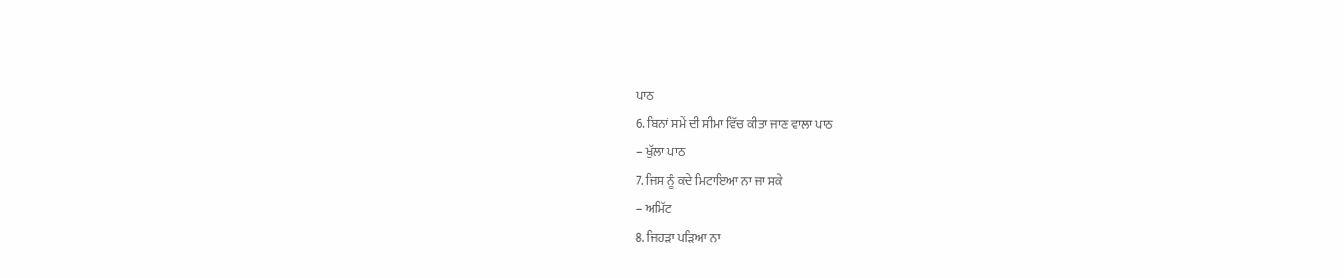ਪਾਠ
6. ਬਿਨਾਂ ਸਮੇਂ ਦੀ ਸੀਮਾ ਵਿੱਚ ਕੀਤਾ ਜਾਣ ਵਾਲਾ ਪਾਠ
– ਖੁੱਲਾ ਪਾਠ
7. ਜਿਸ ਨੂੰ ਕਦੇ ਮਿਟਾਇਆ ਨਾ ਜਾ ਸਕੇ
– ਅਮਿੱਟ
8. ਜਿਹੜਾ ਪੜਿਆ ਨਾ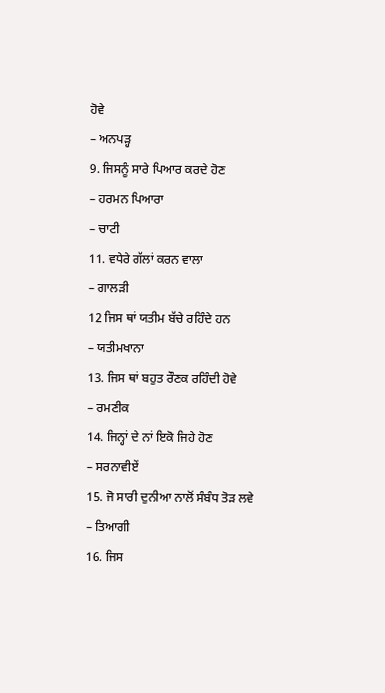ਹੋਵੇ
– ਅਨਪੜ੍ਹ
9. ਜਿਸਨੂੰ ਸਾਰੇ ਪਿਆਰ ਕਰਦੇ ਹੋਣ
– ਹਰਮਨ ਪਿਆਰਾ
– ਚਾਟੀ
11. ਵਧੇਰੇ ਗੱਲਾਂ ਕਰਨ ਵਾਲਾ
– ਗਾਲੜੀ
12 ਜਿਸ ਥਾਂ ਯਤੀਮ ਬੱਚੇ ਰਹਿੰਦੇ ਹਨ
– ਯਤੀਮਖਾਨਾ
13. ਜਿਸ ਥਾਂ ਬਹੁਤ ਰੌਣਕ ਰਹਿੰਦੀ ਹੋਵੇ
– ਰਮਣੀਕ
14. ਜਿਨ੍ਹਾਂ ਦੇ ਨਾਂ ਇਕੋ ਜਿਹੇ ਹੋਣ
– ਸਰਨਾਵੀਏਂ
15. ਜੋ ਸਾਰੀ ਦੁਨੀਆ ਨਾਲੋਂ ਸੰਬੰਧ ਤੋੜ ਲਵੇ
– ਤਿਆਗੀ
16. ਜਿਸ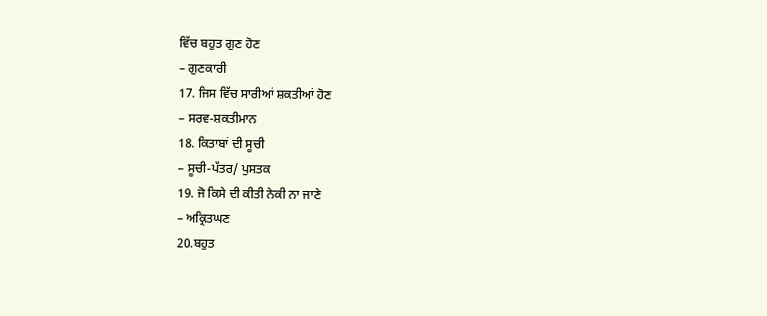ਵਿੱਚ ਬਹੁਤ ਗੁਣ ਹੋਣ
– ਗੁਣਕਾਰੀ
17. ਜਿਸ ਵਿੱਚ ਸਾਰੀਆਂ ਸ਼ਕਤੀਆਂ ਹੋਣ
– ਸਰਵ-ਸ਼ਕਤੀਮਾਨ
18. ਕਿਤਾਬਾਂ ਦੀ ਸੂਚੀ
– ਸੂਚੀ-ਪੱਤਰ/ ਪੁਸਤਕ
19. ਜੋ ਕਿਸੇ ਦੀ ਕੀਤੀ ਨੇਕੀ ਨਾ ਜਾਣੇ
– ਅਕ੍ਰਿਤਘਣ
20.ਬਹੁਤ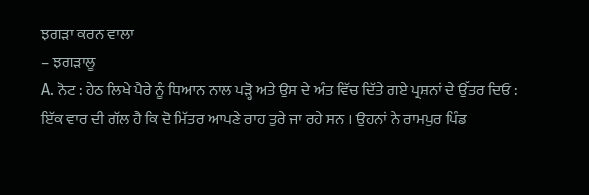ਝਗੜਾ ਕਰਨ ਵਾਲਾ
– ਝਗੜਾਲੂ
A. ਨੋਟ : ਹੇਠ ਲਿਖੇ ਪੈਰੇ ਨੂੰ ਧਿਆਨ ਨਾਲ ਪੜ੍ਹੋ ਅਤੇ ਉਸ ਦੇ ਅੰਤ ਵਿੱਚ ਦਿੱਤੇ ਗਏ ਪ੍ਰਸ਼ਨਾਂ ਦੇ ਉੱਤਰ ਦਿਓ :
ਇੱਕ ਵਾਰ ਦੀ ਗੱਲ ਹੈ ਕਿ ਦੋ ਮਿੱਤਰ ਆਪਣੇ ਰਾਹ ਤੁਰੇ ਜਾ ਰਹੇ ਸਨ । ਉਹਨਾਂ ਨੇ ਰਾਮਪੁਰ ਪਿੰਡ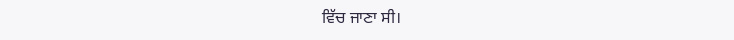ਵਿੱਚ ਜਾਣਾ ਸੀ।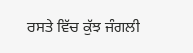ਰਸਤੇ ਵਿੱਚ ਕੁੱਝ ਜੰਗਲੀ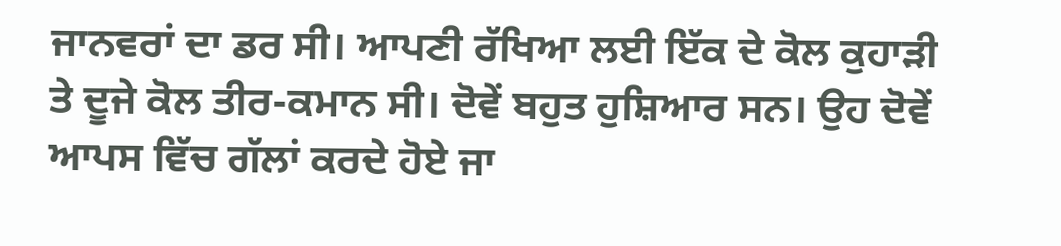ਜਾਨਵਰਾਂ ਦਾ ਡਰ ਸੀ। ਆਪਣੀ ਰੱਖਿਆ ਲਈ ਇੱਕ ਦੇ ਕੋਲ ਕੁਹਾੜੀ ਤੇ ਦੂਜੇ ਕੋਲ ਤੀਰ-ਕਮਾਨ ਸੀ। ਦੋਵੇਂ ਬਹੁਤ ਹੁਸ਼ਿਆਰ ਸਨ। ਉਹ ਦੋਵੇਂ ਆਪਸ ਵਿੱਚ ਗੱਲਾਂ ਕਰਦੇ ਹੋਏ ਜਾ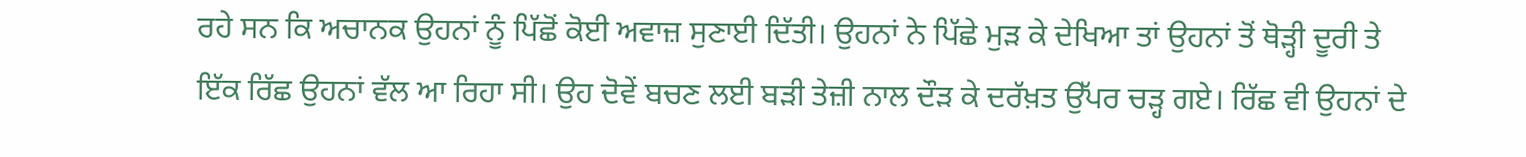ਰਹੇ ਸਨ ਕਿ ਅਚਾਨਕ ਉਹਨਾਂ ਨੂੰ ਪਿੱਛੋਂ ਕੋਈ ਅਵਾਜ਼ ਸੁਣਾਈ ਦਿੱਤੀ। ਉਹਨਾਂ ਨੇ ਪਿੱਛੇ ਮੁੜ ਕੇ ਦੇਖਿਆ ਤਾਂ ਉਹਨਾਂ ਤੋਂ ਥੋੜ੍ਹੀ ਦੂਰੀ ਤੇ ਇੱਕ ਰਿੱਛ ਉਹਨਾਂ ਵੱਲ ਆ ਰਿਹਾ ਸੀ। ਉਹ ਦੋਵੇਂ ਬਚਣ ਲਈ ਬੜੀ ਤੇਜ਼ੀ ਨਾਲ ਦੌੜ ਕੇ ਦਰੱਖ਼ਤ ਉੱਪਰ ਚੜ੍ਹ ਗਏ। ਰਿੱਛ ਵੀ ਉਹਨਾਂ ਦੇ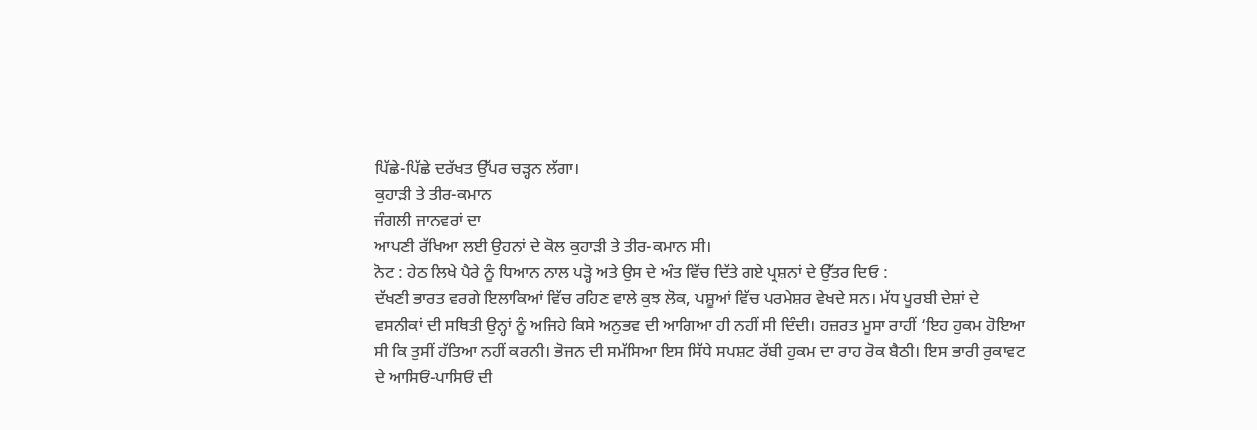ਪਿੱਛੇ-ਪਿੱਛੇ ਦਰੱਖਤ ਉੱਪਰ ਚੜ੍ਹਨ ਲੱਗਾ।
ਕੁਹਾੜੀ ਤੇ ਤੀਰ-ਕਮਾਨ
ਜੰਗਲੀ ਜਾਨਵਰਾਂ ਦਾ
ਆਪਣੀ ਰੱਖਿਆ ਲਈ ਉਹਨਾਂ ਦੇ ਕੋਲ ਕੁਹਾੜੀ ਤੇ ਤੀਰ-ਕਮਾਨ ਸੀ।
ਨੋਟ : ਹੇਠ ਲਿਖੇ ਪੈਰੇ ਨੂੰ ਧਿਆਨ ਨਾਲ ਪੜ੍ਹੋ ਅਤੇ ਉਸ ਦੇ ਅੰਤ ਵਿੱਚ ਦਿੱਤੇ ਗਏ ਪ੍ਰਸ਼ਨਾਂ ਦੇ ਉੱਤਰ ਦਿਓ :
ਦੱਖਣੀ ਭਾਰਤ ਵਰਗੇ ਇਲਾਕਿਆਂ ਵਿੱਚ ਰਹਿਣ ਵਾਲੇ ਕੁਝ ਲੋਕ, ਪਸ਼ੂਆਂ ਵਿੱਚ ਪਰਮੇਸ਼ਰ ਵੇਖਦੇ ਸਨ। ਮੱਧ ਪੂਰਬੀ ਦੇਸ਼ਾਂ ਦੇ ਵਸਨੀਕਾਂ ਦੀ ਸਥਿਤੀ ਉਨ੍ਹਾਂ ਨੂੰ ਅਜਿਹੇ ਕਿਸੇ ਅਨੁਭਵ ਦੀ ਆਗਿਆ ਹੀ ਨਹੀਂ ਸੀ ਦਿੰਦੀ। ਹਜ਼ਰਤ ਮੂਸਾ ਰਾਹੀਂ ‘ਇਹ ਹੁਕਮ ਹੋਇਆ ਸੀ ਕਿ ਤੁਸੀਂ ਹੱਤਿਆ ਨਹੀਂ ਕਰਨੀ। ਭੋਜਨ ਦੀ ਸਮੱਸਿਆ ਇਸ ਸਿੱਧੇ ਸਪਸ਼ਟ ਰੱਬੀ ਹੁਕਮ ਦਾ ਰਾਹ ਰੋਕ ਬੈਠੀ। ਇਸ ਭਾਰੀ ਰੁਕਾਵਟ ਦੇ ਆਸਿਓਂ-ਪਾਸਿਓਂ ਦੀ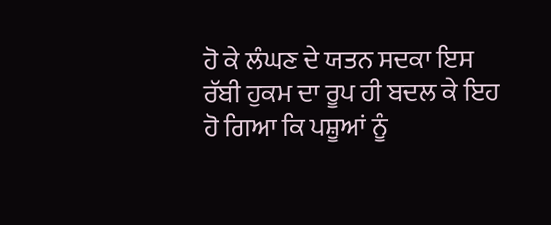ਹੋ ਕੇ ਲੰਘਣ ਦੇ ਯਤਨ ਸਦਕਾ ਇਸ ਰੱਬੀ ਹੁਕਮ ਦਾ ਰੂਪ ਹੀ ਬਦਲ ਕੇ ਇਹ ਹੋ ਗਿਆ ਕਿ ਪਸ਼ੂਆਂ ਨੂੰ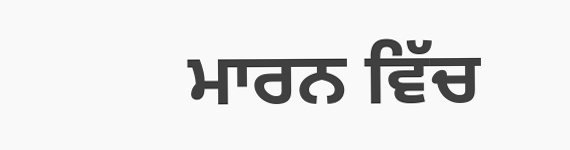ਮਾਰਨ ਵਿੱਚ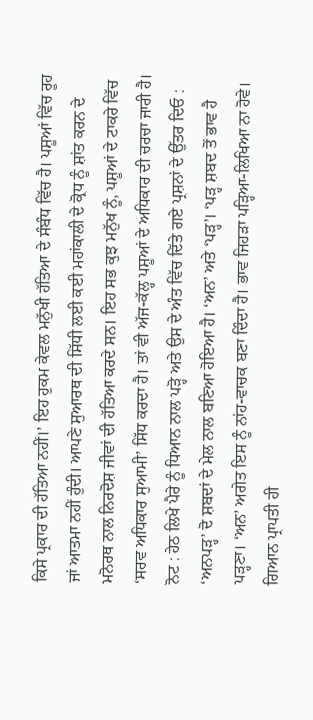ਕਿਸੇ ਪ੍ਰਕਾਰ ਦੀ ਹੱਤਿਆ ਨਹੀਂ।’ ਇਹ ਹੁਕਮ ਕੇਵਲ ਮਨੁੱਖੀ ਹੱਤਿਆ ਦੇ ਸੰਬੰਧ ਵਿੱਚ ਹੈ। ਪਸ਼ੂਆਂ ਵਿੱਚ ਰੂਹ ਜਾਂ ਆਤਮਾ ਨਹੀਂ ਹੁੰਦੀ। ਆਪਣੇ ਸੁਆਰਥ ਦੀ ਸਿੱਧੀ ਲਈ ਕਈ ਮਹਾਂਕਾਲੀ ਦੇ ਕ੍ਰੋਧ ਨੂੰ ਸ਼ਾਂਤ ਕਰਨ ਦੇ ਮਨੋਰਥ ਨਾਲ ਨਿਰਦੋਸ਼ ਜੀਵਾਂ ਦੀ ਹੱਤਿਆ ਕਰਦੇ ਸਨ। ਇਹ ਸਭ ਕੁਝ ਮਨੁੱਖ ਨੂੰ, ਪਸ਼ੂਆਂ ਦੇ ਟਾਕਰੇ ਵਿੱਚ ‘ਸਰਵ ਅਧਿਕਾਰ ਸੁਆਮੀ’ ਸਿੱਧ ਕਰਦਾ ਹੈ। ਤਾਂ ਵੀ ਅੱਜ-ਕੱਲ੍ਹ ਪਸ਼ੂਆਂ ਦੇ ਅਧਿਕਾਰ ਦੀ ਚਰਚਾ ਜਾਰੀ ਹੈ।
ਨੋਟ : ਹੇਠ ਲਿਖੇ ਪੈਰੇ ਨੂੰ ਧਿਆਨ ਨਾਲ ਪੜ੍ਹੋ ਅਤੇ ਉਸ ਦੇ ਅੰਤ ਵਿੱਚ ਦਿੱਤੇ ਗਏ ਪ੍ਰਸ਼ਨਾਂ ਦੇ ਉੱਤਰ ਦਿਓ :
‘ਅਨਪੜ੍ਹ’ ਦੋ ਸ਼ਬਦਾਂ ਦੇ ਮੇਲ ਨਾਲ ਬਣਿਆ ਹੋਇਆ ਹੈ। ‘ਅਨ’ ਅਤੇ ‘ਪੜ੍ਹ’। ‘ਪੜ੍ਹ ਸ਼ਬਦ ਤੋਂ ਭਾਵ ਹੈ ਪੜ੍ਹਣਾ। ‘ਅਨ’ ਅਗੇਤ ਇਸ ਨੂੰ ਨਾਂਹ-ਵਾਚਕ ਬਣਾ ਦਿੰਦਾ ਹੈ। ਭਾਵ ਜਿਹੜਾ ਪੜ੍ਹਿਆ-ਲਿਖਿਆ ਨਾ ਹੋਵੇ। ਗਿਆਨ ਪ੍ਰਾਪਤੀ ਹੀ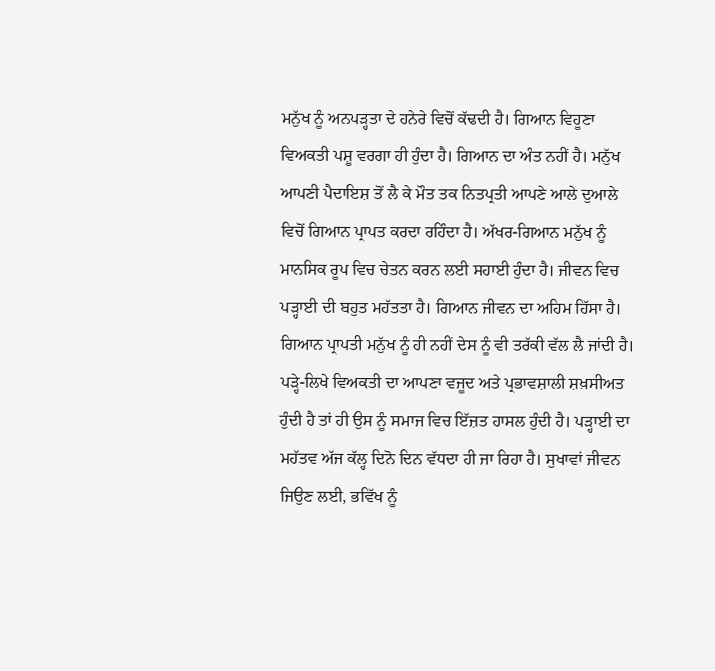ਮਨੁੱਖ ਨੂੰ ਅਨਪੜ੍ਹਤਾ ਦੇ ਹਨੇਰੇ ਵਿਚੋਂ ਕੱਢਦੀ ਹੈ। ਗਿਆਨ ਵਿਹੂਣਾ ਵਿਅਕਤੀ ਪਸ਼ੂ ਵਰਗਾ ਹੀ ਹੁੰਦਾ ਹੈ। ਗਿਆਨ ਦਾ ਅੰਤ ਨਹੀਂ ਹੈ। ਮਨੁੱਖ ਆਪਣੀ ਪੈਦਾਇਸ਼ ਤੋਂ ਲੈ ਕੇ ਮੌਤ ਤਕ ਨਿਤਪ੍ਰਤੀ ਆਪਣੇ ਆਲੇ ਦੁਆਲੇ ਵਿਚੋਂ ਗਿਆਨ ਪ੍ਰਾਪਤ ਕਰਦਾ ਰਹਿੰਦਾ ਹੈ। ਅੱਖਰ-ਗਿਆਨ ਮਨੁੱਖ ਨੂੰ ਮਾਨਸਿਕ ਰੂਪ ਵਿਚ ਚੇਤਨ ਕਰਨ ਲਈ ਸਹਾਈ ਹੁੰਦਾ ਹੈ। ਜੀਵਨ ਵਿਚ ਪੜ੍ਹਾਈ ਦੀ ਬਹੁਤ ਮਹੱਤਤਾ ਹੈ। ਗਿਆਨ ਜੀਵਨ ਦਾ ਅਹਿਮ ਹਿੱਸਾ ਹੈ। ਗਿਆਨ ਪ੍ਰਾਪਤੀ ਮਨੁੱਖ ਨੂੰ ਹੀ ਨਹੀਂ ਦੇਸ ਨੂੰ ਵੀ ਤਰੱਕੀ ਵੱਲ ਲੈ ਜਾਂਦੀ ਹੈ। ਪੜ੍ਹੇ-ਲਿਖੇ ਵਿਅਕਤੀ ਦਾ ਆਪਣਾ ਵਜੂਦ ਅਤੇ ਪ੍ਰਭਾਵਸ਼ਾਲੀ ਸ਼ਖ਼ਸੀਅਤ ਹੁੰਦੀ ਹੈ ਤਾਂ ਹੀ ਉਸ ਨੂੰ ਸਮਾਜ ਵਿਚ ਇੱਜ਼ਤ ਹਾਸਲ ਹੁੰਦੀ ਹੈ। ਪੜ੍ਹਾਈ ਦਾ ਮਹੱਤਵ ਅੱਜ ਕੱਲ੍ਹ ਦਿਨੋ ਦਿਨ ਵੱਧਦਾ ਹੀ ਜਾ ਰਿਹਾ ਹੈ। ਸੁਖਾਵਾਂ ਜੀਵਨ ਜਿਉਣ ਲਈ, ਭਵਿੱਖ ਨੂੰ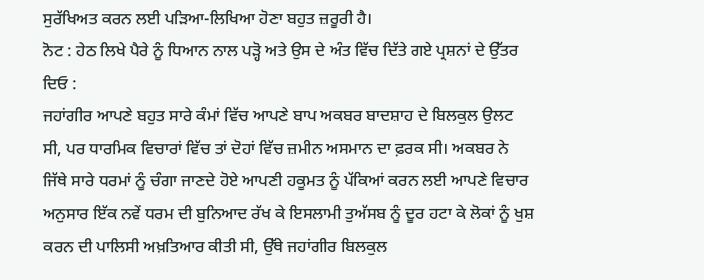ਸੁਰੱਖਿਅਤ ਕਰਨ ਲਈ ਪੜਿਆ-ਲਿਖਿਆ ਹੋਣਾ ਬਹੁਤ ਜ਼ਰੂਰੀ ਹੈ।
ਨੋਟ : ਹੇਠ ਲਿਖੇ ਪੈਰੇ ਨੂੰ ਧਿਆਨ ਨਾਲ ਪੜ੍ਹੋ ਅਤੇ ਉਸ ਦੇ ਅੰਤ ਵਿੱਚ ਦਿੱਤੇ ਗਏ ਪ੍ਰਸ਼ਨਾਂ ਦੇ ਉੱਤਰ ਦਿਓ :
ਜਹਾਂਗੀਰ ਆਪਣੇ ਬਹੁਤ ਸਾਰੇ ਕੰਮਾਂ ਵਿੱਚ ਆਪਣੇ ਬਾਪ ਅਕਬਰ ਬਾਦਸ਼ਾਹ ਦੇ ਬਿਲਕੁਲ ਉਲਟ ਸੀ, ਪਰ ਧਾਰਮਿਕ ਵਿਚਾਰਾਂ ਵਿੱਚ ਤਾਂ ਦੋਹਾਂ ਵਿੱਚ ਜ਼ਮੀਨ ਅਸਮਾਨ ਦਾ ਫ਼ਰਕ ਸੀ। ਅਕਬਰ ਨੇ ਜਿੱਥੇ ਸਾਰੇ ਧਰਮਾਂ ਨੂੰ ਚੰਗਾ ਜਾਣਦੇ ਹੋਏ ਆਪਣੀ ਹਕੂਮਤ ਨੂੰ ਪੱਕਿਆਂ ਕਰਨ ਲਈ ਆਪਣੇ ਵਿਚਾਰ ਅਨੁਸਾਰ ਇੱਕ ਨਵੇਂ ਧਰਮ ਦੀ ਬੁਨਿਆਦ ਰੱਖ ਕੇ ਇਸਲਾਮੀ ਤੁਅੱਸਬ ਨੂੰ ਦੂਰ ਹਟਾ ਕੇ ਲੋਕਾਂ ਨੂੰ ਖੁਸ਼ ਕਰਨ ਦੀ ਪਾਲਿਸੀ ਅਖ਼ਤਿਆਰ ਕੀਤੀ ਸੀ, ਉੱਥੇ ਜਹਾਂਗੀਰ ਬਿਲਕੁਲ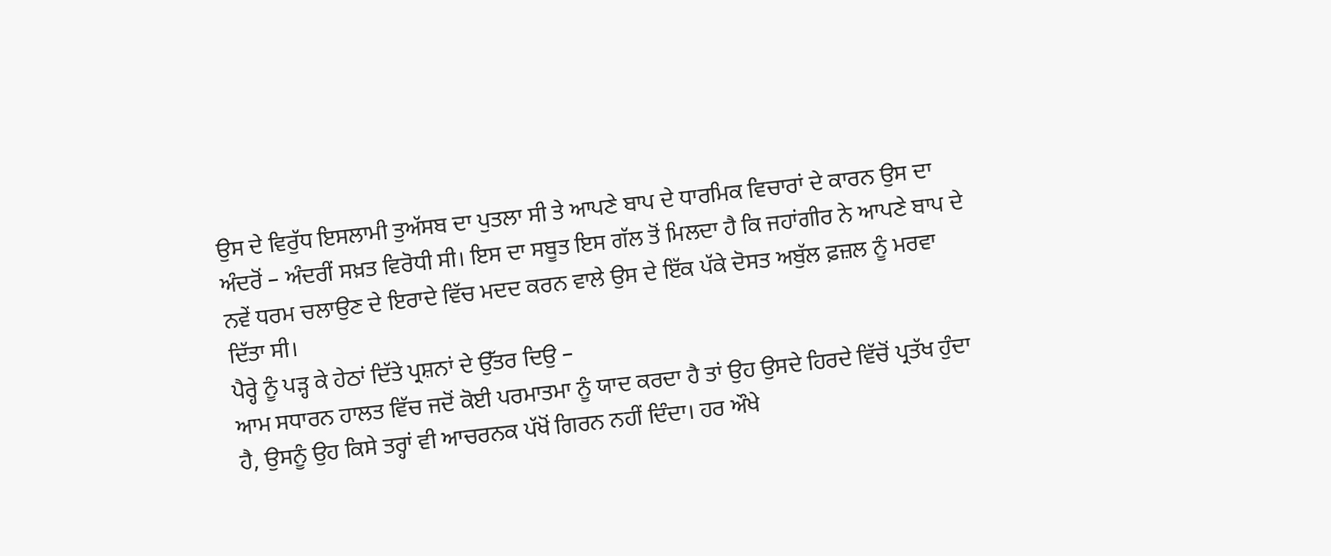ਉਸ ਦੇ ਵਿਰੁੱਧ ਇਸਲਾਮੀ ਤੁਅੱਸਬ ਦਾ ਪੁਤਲਾ ਸੀ ਤੇ ਆਪਣੇ ਬਾਪ ਦੇ ਧਾਰਮਿਕ ਵਿਚਾਰਾਂ ਦੇ ਕਾਰਨ ਉਸ ਦਾ ਅੰਦਰੋਂ – ਅੰਦਰੀਂ ਸਖ਼ਤ ਵਿਰੋਧੀ ਸੀ। ਇਸ ਦਾ ਸਬੂਤ ਇਸ ਗੱਲ ਤੋਂ ਮਿਲਦਾ ਹੈ ਕਿ ਜਹਾਂਗੀਰ ਨੇ ਆਪਣੇ ਬਾਪ ਦੇ ਨਵੇਂ ਧਰਮ ਚਲਾਉਣ ਦੇ ਇਰਾਦੇ ਵਿੱਚ ਮਦਦ ਕਰਨ ਵਾਲੇ ਉਸ ਦੇ ਇੱਕ ਪੱਕੇ ਦੋਸਤ ਅਬੁੱਲ ਫ਼ਜ਼ਲ ਨੂੰ ਮਰਵਾ ਦਿੱਤਾ ਸੀ।
ਪੈਰ੍ਹੇ ਨੂੰ ਪੜ੍ਹ ਕੇ ਹੇਠਾਂ ਦਿੱਤੇ ਪ੍ਰਸ਼ਨਾਂ ਦੇ ਉੱਤਰ ਦਿਉ –
ਆਮ ਸਧਾਰਨ ਹਾਲਤ ਵਿੱਚ ਜਦੋਂ ਕੋਈ ਪਰਮਾਤਮਾ ਨੂੰ ਯਾਦ ਕਰਦਾ ਹੈ ਤਾਂ ਉਹ ਉਸਦੇ ਹਿਰਦੇ ਵਿੱਚੋਂ ਪ੍ਰਤੱਖ ਹੁੰਦਾ ਹੈ, ਉਸਨੂੰ ਉਹ ਕਿਸੇ ਤਰ੍ਹਾਂ ਵੀ ਆਚਰਨਕ ਪੱਖੋਂ ਗਿਰਨ ਨਹੀਂ ਦਿੰਦਾ। ਹਰ ਔਖੇ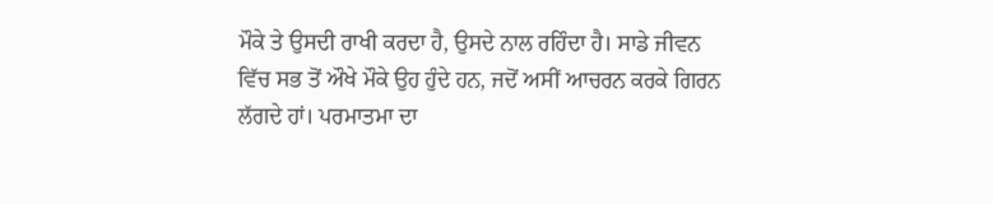ਮੌਕੇ ਤੇ ਉਸਦੀ ਰਾਖੀ ਕਰਦਾ ਹੈ, ਉਸਦੇ ਨਾਲ ਰਹਿੰਦਾ ਹੈ। ਸਾਡੇ ਜੀਵਨ ਵਿੱਚ ਸਭ ਤੋਂ ਔਖੇ ਮੌਕੇ ਉਹ ਹੁੰਦੇ ਹਨ, ਜਦੋਂ ਅਸੀਂ ਆਚਰਨ ਕਰਕੇ ਗਿਰਨ ਲੱਗਦੇ ਹਾਂ। ਪਰਮਾਤਮਾ ਦਾ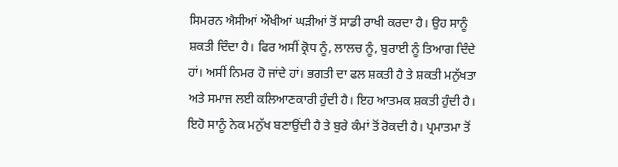ਸਿਮਰਨ ਐਸੀਆਂ ਔਖੀਆਂ ਘੜੀਆਂ ਤੋਂ ਸਾਡੀ ਰਾਖੀ ਕਰਦਾ ਹੈ। ਉਹ ਸਾਨੂੰ ਸ਼ਕਤੀ ਦਿੰਦਾ ਹੈ। ਫਿਰ ਅਸੀਂ ਕ੍ਰੋਧ ਨੂੰ, ਲਾਲਚ ਨੂੰ, ਬੁਰਾਈ ਨੂੰ ਤਿਆਗ ਦਿੰਦੇ ਹਾਂ। ਅਸੀਂ ਨਿਮਰ ਹੋ ਜਾਂਦੇ ਹਾਂ। ਭਗਤੀ ਦਾ ਫਲ ਸ਼ਕਤੀ ਹੈ ਤੇ ਸ਼ਕਤੀ ਮਨੁੱਖਤਾ ਅਤੇ ਸਮਾਜ ਲਈ ਕਲਿਆਣਕਾਰੀ ਹੁੰਦੀ ਹੈ। ਇਹ ਆਤਮਕ ਸ਼ਕਤੀ ਹੁੰਦੀ ਹੈ। ਇਹੋ ਸਾਨੂੰ ਨੇਕ ਮਨੁੱਖ ਬਣਾਉਂਦੀ ਹੈ ਤੇ ਬੁਰੇ ਕੰਮਾਂ ਤੋਂ ਰੋਕਦੀ ਹੈ। ਪ੍ਰਮਾਤਮਾ ਤੋਂ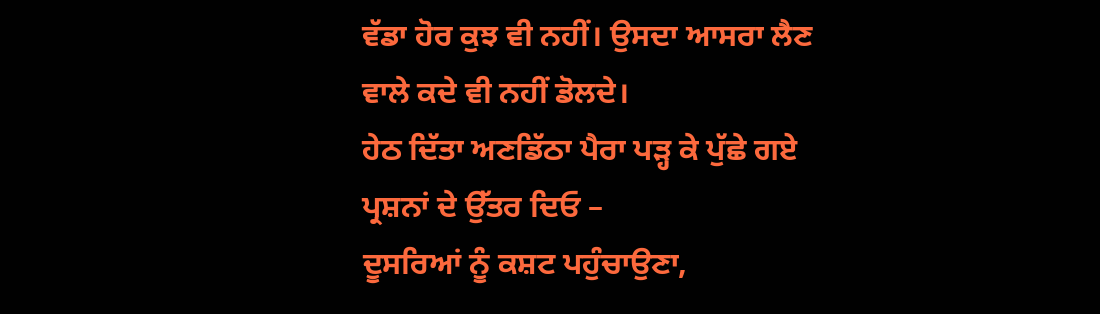ਵੱਡਾ ਹੋਰ ਕੁਝ ਵੀ ਨਹੀਂ। ਉਸਦਾ ਆਸਰਾ ਲੈਣ ਵਾਲੇ ਕਦੇ ਵੀ ਨਹੀਂ ਡੋਲਦੇ।
ਹੇਠ ਦਿੱਤਾ ਅਣਡਿੱਠਾ ਪੈਰਾ ਪੜ੍ਹ ਕੇ ਪੁੱਛੇ ਗਏ ਪ੍ਰਸ਼ਨਾਂ ਦੇ ਉੱਤਰ ਦਿਓ –
ਦੂਸਰਿਆਂ ਨੂੰ ਕਸ਼ਟ ਪਹੁੰਚਾਉਣਾ,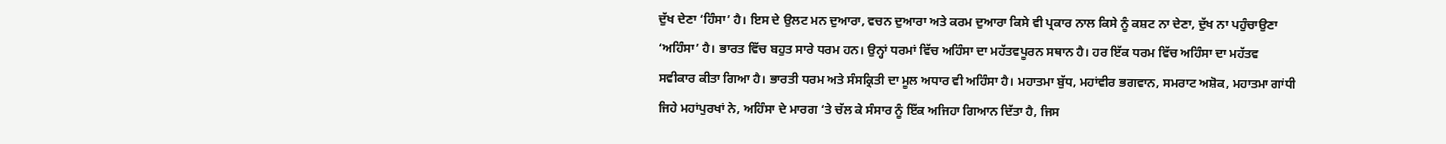ਦੁੱਖ ਦੇਣਾ ‘ਹਿੰਸਾ’ ਹੈ। ਇਸ ਦੇ ਉਲਟ ਮਨ ਦੁਆਰਾ, ਵਚਨ ਦੁਆਰਾ ਅਤੇ ਕਰਮ ਦੁਆਰਾ ਕਿਸੇ ਵੀ ਪ੍ਰਕਾਰ ਨਾਲ ਕਿਸੇ ਨੂੰ ਕਸ਼ਟ ਨਾ ਦੇਣਾ, ਦੁੱਖ ਨਾ ਪਹੁੰਚਾਉਣਾ ‘ਅਹਿੰਸਾ’ ਹੈ। ਭਾਰਤ ਵਿੱਚ ਬਹੁਤ ਸਾਰੇ ਧਰਮ ਹਨ। ਉਨ੍ਹਾਂ ਧਰਮਾਂ ਵਿੱਚ ਅਹਿੰਸਾ ਦਾ ਮਹੱਤਵਪੂਰਨ ਸਥਾਨ ਹੈ। ਹਰ ਇੱਕ ਧਰਮ ਵਿੱਚ ਅਹਿੰਸਾ ਦਾ ਮਹੱਤਵ ਸਵੀਕਾਰ ਕੀਤਾ ਗਿਆ ਹੈ। ਭਾਰਤੀ ਧਰਮ ਅਤੇ ਸੰਸਕ੍ਰਿਤੀ ਦਾ ਮੂਲ ਅਧਾਰ ਵੀ ਅਹਿੰਸਾ ਹੈ। ਮਹਾਤਮਾ ਬੁੱਧ, ਮਹਾਂਵੀਰ ਭਗਵਾਨ, ਸਮਰਾਟ ਅਸ਼ੋਕ, ਮਹਾਤਮਾ ਗਾਂਧੀ ਜਿਹੇ ਮਹਾਂਪੁਰਖਾਂ ਨੇ, ਅਹਿੰਸਾ ਦੇ ਮਾਰਗ ‘ਤੇ ਚੱਲ ਕੇ ਸੰਸਾਰ ਨੂੰ ਇੱਕ ਅਜਿਹਾ ਗਿਆਨ ਦਿੱਤਾ ਹੈ, ਜਿਸ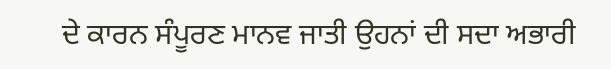ਦੇ ਕਾਰਨ ਸੰਪੂਰਣ ਮਾਨਵ ਜਾਤੀ ਉਹਨਾਂ ਦੀ ਸਦਾ ਅਭਾਰੀ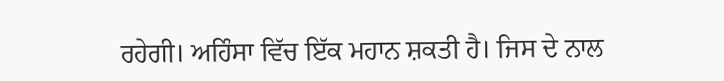ਰਹੇਗੀ। ਅਹਿੰਸਾ ਵਿੱਚ ਇੱਕ ਮਹਾਨ ਸ਼ਕਤੀ ਹੈ। ਜਿਸ ਦੇ ਨਾਲ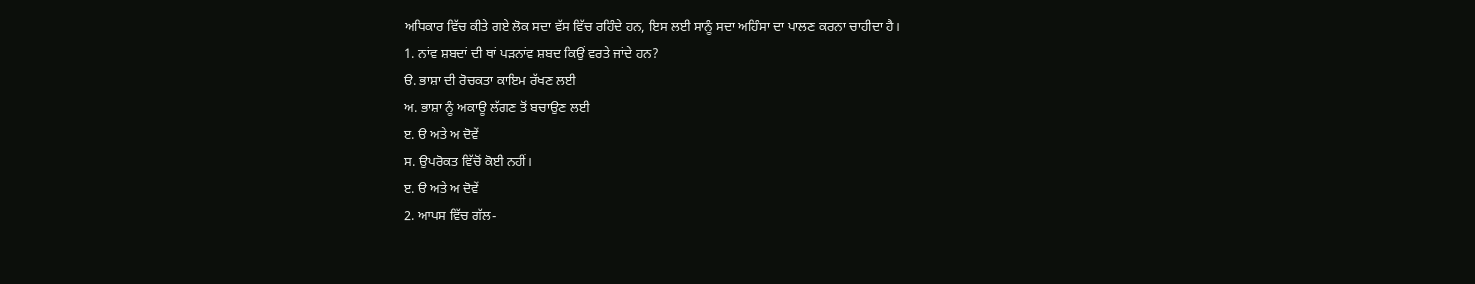ਅਧਿਕਾਰ ਵਿੱਚ ਕੀਤੇ ਗਏ ਲੋਕ ਸਦਾ ਵੱਸ ਵਿੱਚ ਰਹਿੰਦੇ ਹਨ, ਇਸ ਲਈ ਸਾਨੂੰ ਸਦਾ ਅਹਿੰਸਾ ਦਾ ਪਾਲਣ ਕਰਨਾ ਚਾਹੀਦਾ ਹੈ।
1. ਨਾਂਵ ਸ਼ਬਦਾਂ ਦੀ ਥਾਂ ਪੜਨਾਂਵ ਸ਼ਬਦ ਕਿਉਂ ਵਰਤੇ ਜਾਂਦੇ ਹਨ?
ੳ. ਭਾਸ਼ਾ ਦੀ ਰੋਚਕਤਾ ਕਾਇਮ ਰੱਖਣ ਲਈ
ਅ. ਭਾਸ਼ਾ ਨੂੰ ਅਕਾਊ ਲੱਗਣ ਤੋਂ ਬਚਾਉਣ ਲਈ
ੲ. ੳ ਅਤੇ ਅ ਦੋਵੇਂ
ਸ. ਉਪਰੋਕਤ ਵਿੱਚੋਂ ਕੋਈ ਨਹੀਂ।
ੲ. ੳ ਅਤੇ ਅ ਦੋਵੇਂ
2. ਆਪਸ ਵਿੱਚ ਗੱਲ-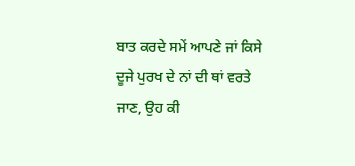ਬਾਤ ਕਰਦੇ ਸਮੇਂ ਆਪਣੇ ਜਾਂ ਕਿਸੇ ਦੂਜੇ ਪੁਰਖ ਦੇ ਨਾਂ ਦੀ ਥਾਂ ਵਰਤੇ ਜਾਣ, ਉਹ ਕੀ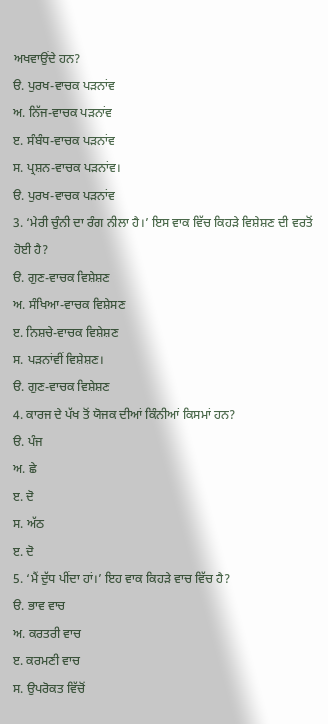ਅਖਵਾਉਂਦੇ ਹਨ?
ੳ. ਪੁਰਖ-ਵਾਚਕ ਪੜਨਾਂਵ
ਅ. ਨਿੱਜ-ਵਾਚਕ ਪੜਨਾਂਵ
ੲ. ਸੰਬੰਧ-ਵਾਚਕ ਪੜਨਾਂਵ
ਸ. ਪ੍ਰਸ਼ਨ-ਵਾਚਕ ਪੜਨਾਂਵ।
ੳ. ਪੁਰਖ-ਵਾਚਕ ਪੜਨਾਂਵ
3. ‘ਮੇਰੀ ਚੁੰਨੀ ਦਾ ਰੰਗ ਨੀਲਾ ਹੈ।’ ਇਸ ਵਾਕ ਵਿੱਚ ਕਿਹੜੇ ਵਿਸ਼ੇਸ਼ਣ ਦੀ ਵਰਤੋਂ ਹੋਈ ਹੈ?
ੳ. ਗੁਣ-ਵਾਚਕ ਵਿਸ਼ੇਸ਼ਣ
ਅ. ਸੰਖਿਆ-ਵਾਚਕ ਵਿਸ਼ੇਸਣ
ੲ. ਨਿਸ਼ਚੇ-ਵਾਚਕ ਵਿਸ਼ੇਸ਼ਣ
ਸ. ਪੜਨਾਂਵੀਂ ਵਿਸ਼ੇਸ਼ਣ।
ੳ. ਗੁਣ-ਵਾਚਕ ਵਿਸ਼ੇਸ਼ਣ
4. ਕਾਰਜ ਦੇ ਪੱਖ ਤੋਂ ਯੋਜਕ ਦੀਆਂ ਕਿੰਨੀਆਂ ਕਿਸਮਾਂ ਹਨ?
ੳ. ਪੰਜ
ਅ. ਛੇ
ੲ. ਦੋ
ਸ. ਅੱਠ
ੲ. ਦੋ
5. ‘ਮੈਂ ਦੁੱਧ ਪੀਂਦਾ ਹਾਂ।’ ਇਹ ਵਾਕ ਕਿਹੜੇ ਵਾਚ ਵਿੱਚ ਹੈ?
ੳ. ਭਾਵ ਵਾਚ
ਅ. ਕਰਤਰੀ ਵਾਚ
ੲ. ਕਰਮਣੀ ਵਾਚ
ਸ. ਉਪਰੋਕਤ ਵਿੱਚੋਂ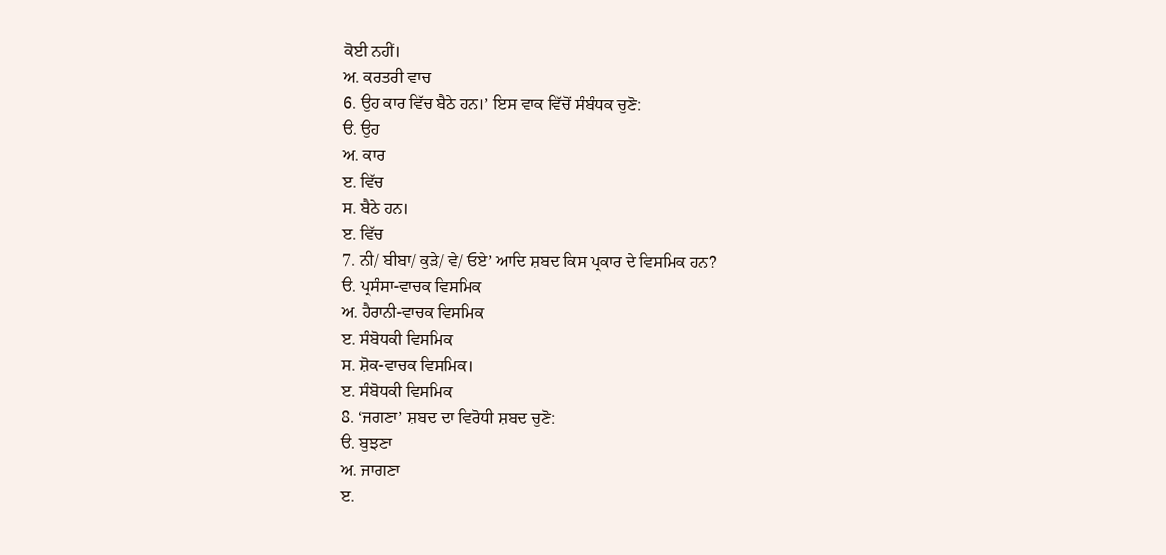ਕੋਈ ਨਹੀਂ।
ਅ. ਕਰਤਰੀ ਵਾਚ
6. ਉਹ ਕਾਰ ਵਿੱਚ ਬੈਠੇ ਹਨ।’ ਇਸ ਵਾਕ ਵਿੱਚੋਂ ਸੰਬੰਧਕ ਚੁਣੋ:
ੳ. ਉਹ
ਅ. ਕਾਰ
ੲ. ਵਿੱਚ
ਸ. ਬੈਠੇ ਹਨ।
ੲ. ਵਿੱਚ
7. ਨੀ/ ਬੀਬਾ/ ਕੁੜੇ/ ਵੇ/ ਓਏ’ ਆਦਿ ਸ਼ਬਦ ਕਿਸ ਪ੍ਰਕਾਰ ਦੇ ਵਿਸਮਿਕ ਹਨ?
ੳ. ਪ੍ਰਸੰਸਾ-ਵਾਚਕ ਵਿਸਮਿਕ
ਅ. ਹੈਰਾਨੀ-ਵਾਚਕ ਵਿਸਮਿਕ
ੲ. ਸੰਬੋਧਕੀ ਵਿਸਮਿਕ
ਸ. ਸ਼ੋਕ-ਵਾਚਕ ਵਿਸਮਿਕ।
ੲ. ਸੰਬੋਧਕੀ ਵਿਸਮਿਕ
8. ‘ਜਗਣਾ’ ਸ਼ਬਦ ਦਾ ਵਿਰੋਧੀ ਸ਼ਬਦ ਚੁਣੋ:
ੳ. ਬੁਝਣਾ
ਅ. ਜਾਗਣਾ
ੲ.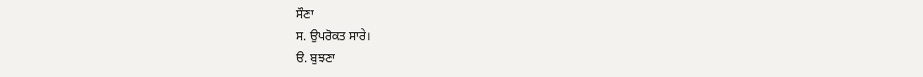ਸੌਣਾ
ਸ. ਉਪਰੋਕਤ ਸਾਰੇ।
ੳ. ਬੁਝਣਾ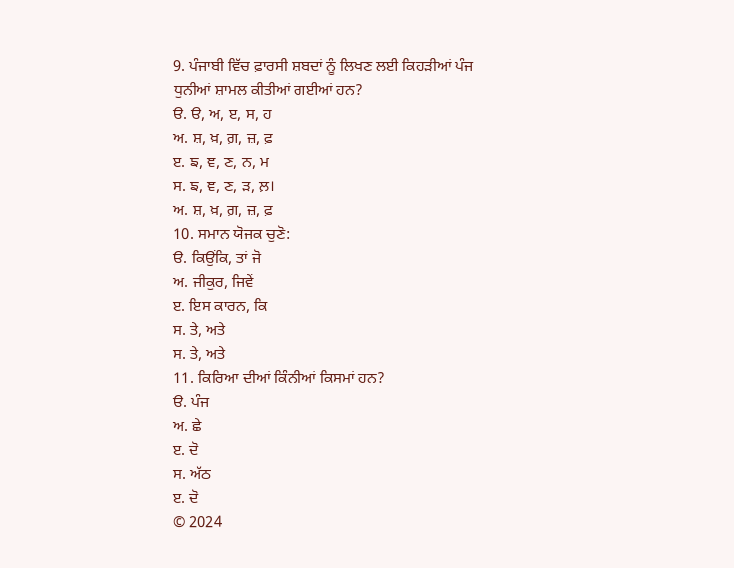9. ਪੰਜਾਬੀ ਵਿੱਚ ਫ਼ਾਰਸੀ ਸ਼ਬਦਾਂ ਨੂੰ ਲਿਖਣ ਲਈ ਕਿਹੜੀਆਂ ਪੰਜ ਧੁਨੀਆਂ ਸ਼ਾਮਲ ਕੀਤੀਆਂ ਗਈਆਂ ਹਨ?
ੳ. ੳ, ਅ, ੲ, ਸ, ਹ
ਅ. ਸ਼, ਖ਼, ਗ਼, ਜ਼, ਫ਼
ੲ. ਙ, ਞ, ਣ, ਨ, ਮ
ਸ. ਙ, ਞ, ਣ, ੜ, ਲ਼।
ਅ. ਸ਼, ਖ਼, ਗ਼, ਜ਼, ਫ਼
10. ਸਮਾਨ ਯੋਜਕ ਚੁਣੋ:
ੳ. ਕਿਉਂਕਿ, ਤਾਂ ਜੋ
ਅ. ਜੀਕੁਰ, ਜਿਵੇਂ
ੲ. ਇਸ ਕਾਰਨ, ਕਿ
ਸ. ਤੇ, ਅਤੇ
ਸ. ਤੇ, ਅਤੇ
11. ਕਿਰਿਆ ਦੀਆਂ ਕਿੰਨੀਆਂ ਕਿਸਮਾਂ ਹਨ?
ੳ. ਪੰਜ
ਅ. ਛੇ
ੲ. ਦੋ
ਸ. ਅੱਠ
ੲ. ਦੋ
© 2024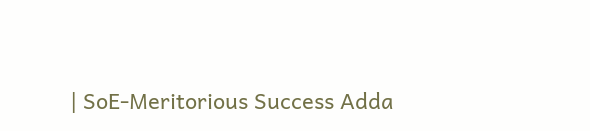| SoE-Meritorious Success Adda